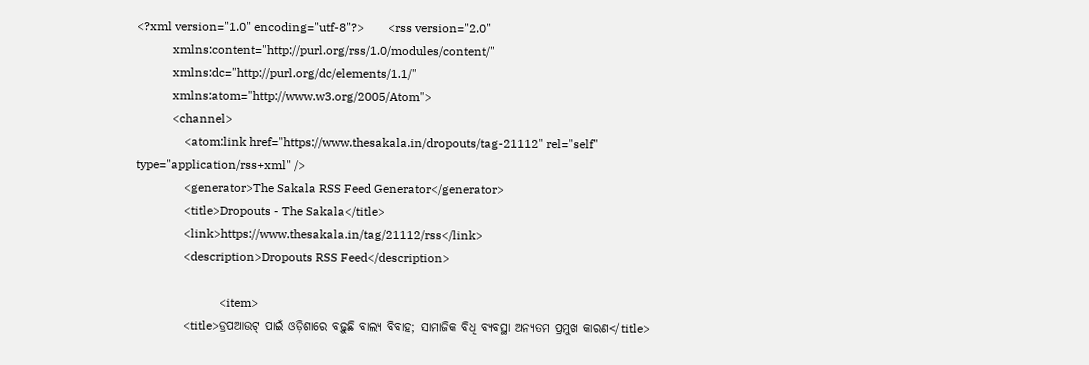<?xml version="1.0" encoding="utf-8"?>        <rss version="2.0"
            xmlns:content="http://purl.org/rss/1.0/modules/content/"
            xmlns:dc="http://purl.org/dc/elements/1.1/"
            xmlns:atom="http://www.w3.org/2005/Atom">
            <channel>
                <atom:link href="https://www.thesakala.in/dropouts/tag-21112" rel="self" type="application/rss+xml" />
                <generator>The Sakala RSS Feed Generator</generator>
                <title>Dropouts - The Sakala</title>
                <link>https://www.thesakala.in/tag/21112/rss</link>
                <description>Dropouts RSS Feed</description>

                            <item>
                <title>ଡ୍ରପଆଉଟ୍‌ ପାଇଁ ଓଡ଼ିଶାରେ ବଢ଼ୁଛି ବାଲ୍ୟ ବିବାହ; ସାମାଜିକ ବିଧି ବ୍ୟବସ୍ଥା ଅନ୍ୟତମ ପ୍ରମୁଖ କାରଣ</title>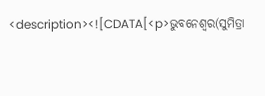<description><![CDATA[<p>ଭୁବନେଶ୍ୱର(ସୁମିତ୍ରା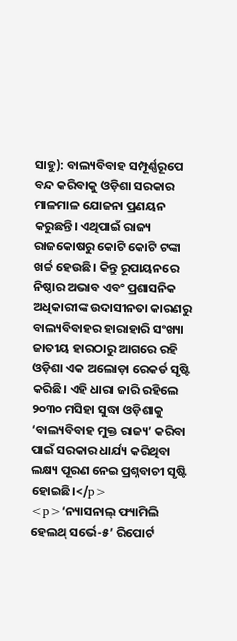ସାହୁ): ବାଲ୍ୟବିବାହ ସମ୍ପୂର୍ଣ୍ଣରୂପେ ବନ୍ଦ କରିବାକୁ ଓଡ଼ିଶା ସରକାର ମାଳମାଳ ଯୋଜନା ପ୍ରଣୟନ କରୁଛନ୍ତି। ଏଥିପାଇଁ ରାଜ୍ୟ ରାଜକୋଷରୁ କୋଟି କୋଟି ଟଙ୍କା ଖର୍ଚ୍ଚ ହେଉଛି। କିନ୍ତୁ ରୂପାୟନରେ ନିଷ୍ଠାର ଅଭାବ ଏବଂ ପ୍ରଶାସନିକ ଅଧିକାରୀଙ୍କ ଉଦାସୀନତା କାରଣରୁ ବାଲ୍ୟବିବାହର ହାରାହାରି ସଂଖ୍ୟା ଜାତୀୟ ହାରଠାରୁ ଆଗରେ ରହି ଓଡ଼ିଶା ଏକ ଅଲୋଡ଼ା ରେକର୍ଡ ସୃଷ୍ଟି କରିଛି। ଏହି ଧାରା ଜାରି ରହିଲେ ୨୦୩୦ ମସିହା ସୁଦ୍ଧା ଓଡ଼ିଶାକୁ ‘ବାଲ୍ୟବିବାହ ମୁକ୍ତ ରାଜ୍ୟ’ କରିବା ପାଇଁ ସରକାର ଧାର୍ଯ୍ୟ କରିଥିବା ଲକ୍ଷ୍ୟ ପୂରଣ ନେଇ ପ୍ରଶ୍ନବାଚୀ ସୃଷ୍ଟି ହୋଇଛି।</p>
<p>‘ନ୍ୟାସନାଲ୍‌ ଫ୍ୟାମିଲି ହେଲଥ୍‌ ସର୍ଭେ-୫’ ରିପୋର୍ଟ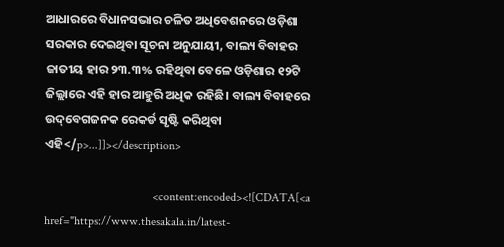ଆଧାରରେ ବିଧାନସଭାର ଚଳିତ ଅଧିବେଶନରେ ଓଡ଼ିଶା ସରକାର ଦେଇଥିବା ସୂଚନା ଅନୁଯାୟୀ, ବାଲ୍ୟ ବିବାହର ଜାତୀୟ ହାର ୨୩.୩% ରହିଥିବା ବେଳେ ଓଡ଼ିଶାର ୧୨ଟି ଜିଲ୍ଲାରେ ଏହି ହାର ଆହୁରି ଅଧିକ ରହିଛି। ବାଲ୍ୟ ବିବାହରେ ଉଦ୍‌ବେଗଜନକ ରେକର୍ଡ ସୃଷ୍ଟି କରିଥିବା ଏହି</p>...]]></description>

                                    <content:encoded><![CDATA[<a href="https://www.thesakala.in/latest-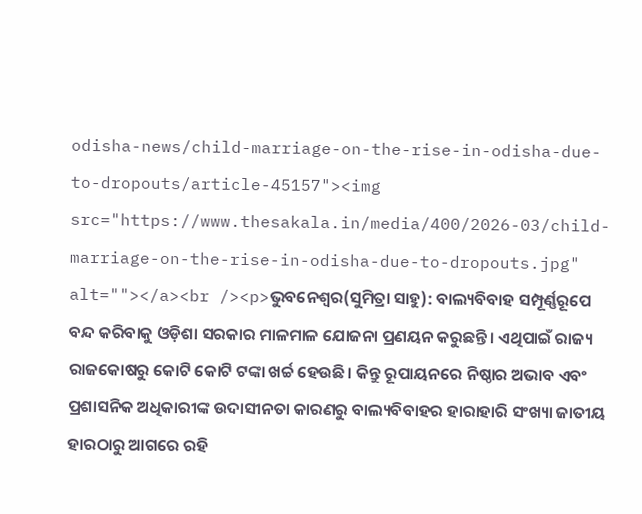odisha-news/child-marriage-on-the-rise-in-odisha-due-to-dropouts/article-45157"><img src="https://www.thesakala.in/media/400/2026-03/child-marriage-on-the-rise-in-odisha-due-to-dropouts.jpg" alt=""></a><br /><p>ଭୁବନେଶ୍ୱର(ସୁମିତ୍ରା ସାହୁ): ବାଲ୍ୟବିବାହ ସମ୍ପୂର୍ଣ୍ଣରୂପେ ବନ୍ଦ କରିବାକୁ ଓଡ଼ିଶା ସରକାର ମାଳମାଳ ଯୋଜନା ପ୍ରଣୟନ କରୁଛନ୍ତି। ଏଥିପାଇଁ ରାଜ୍ୟ ରାଜକୋଷରୁ କୋଟି କୋଟି ଟଙ୍କା ଖର୍ଚ୍ଚ ହେଉଛି। କିନ୍ତୁ ରୂପାୟନରେ ନିଷ୍ଠାର ଅଭାବ ଏବଂ ପ୍ରଶାସନିକ ଅଧିକାରୀଙ୍କ ଉଦାସୀନତା କାରଣରୁ ବାଲ୍ୟବିବାହର ହାରାହାରି ସଂଖ୍ୟା ଜାତୀୟ ହାରଠାରୁ ଆଗରେ ରହି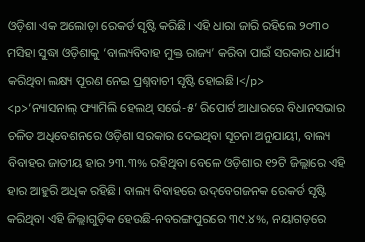ଓଡ଼ିଶା ଏକ ଅଲୋଡ଼ା ରେକର୍ଡ ସୃଷ୍ଟି କରିଛି। ଏହି ଧାରା ଜାରି ରହିଲେ ୨୦୩୦ ମସିହା ସୁଦ୍ଧା ଓଡ଼ିଶାକୁ ‘ବାଲ୍ୟବିବାହ ମୁକ୍ତ ରାଜ୍ୟ’ କରିବା ପାଇଁ ସରକାର ଧାର୍ଯ୍ୟ କରିଥିବା ଲକ୍ଷ୍ୟ ପୂରଣ ନେଇ ପ୍ରଶ୍ନବାଚୀ ସୃଷ୍ଟି ହୋଇଛି।</p>
<p>‘ନ୍ୟାସନାଲ୍‌ ଫ୍ୟାମିଲି ହେଲଥ୍‌ ସର୍ଭେ-୫’ ରିପୋର୍ଟ ଆଧାରରେ ବିଧାନସଭାର ଚଳିତ ଅଧିବେଶନରେ ଓଡ଼ିଶା ସରକାର ଦେଇଥିବା ସୂଚନା ଅନୁଯାୟୀ, ବାଲ୍ୟ ବିବାହର ଜାତୀୟ ହାର ୨୩.୩% ରହିଥିବା ବେଳେ ଓଡ଼ିଶାର ୧୨ଟି ଜିଲ୍ଲାରେ ଏହି ହାର ଆହୁରି ଅଧିକ ରହିଛି। ବାଲ୍ୟ ବିବାହରେ ଉଦ୍‌ବେଗଜନକ ରେକର୍ଡ ସୃଷ୍ଟି କରିଥିବା ଏହି ଜିଲ୍ଲାଗୁଡ଼ିକ ହେଉଛି-ନବରଙ୍ଗପୁରରେ ୩୯.୪%, ନୟାଗଡ଼ରେ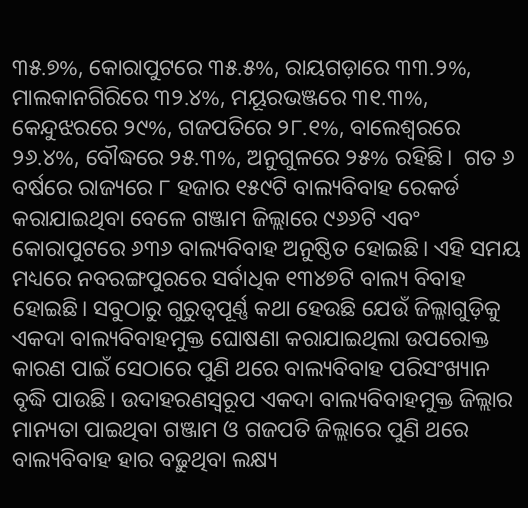୩୫.୭%, କୋରାପୁଟରେ ୩୫.୫%, ରାୟଗଡ଼ାରେ ୩୩.୨%, ମାଲକାନଗିରିରେ ୩୨.୪%, ମୟୂରଭଞ୍ଜରେ ୩୧.୩%, କେନ୍ଦୁଝରରେ ୨୯%, ଗଜପତିରେ ୨୮.୧%, ବାଲେଶ୍ୱରରେ ୨୬.୪%, ବୌଦ୍ଧରେ ୨୫.୩%, ଅନୁଗୁଳରେ ୨୫% ରହିଛି।  ଗତ ୬ ବର୍ଷରେ ରାଜ୍ୟରେ ୮ ହଜାର ୧୫୯ଟି ବାଲ୍ୟବିବାହ ରେକର୍ଡ କରାଯାଇଥିବା ବେଳେ ଗଞ୍ଜାମ ଜିଲ୍ଲାରେ ୯୬୬ଟି ଏବଂ କୋରାପୁଟରେ ୬୩୬ ବାଲ୍ୟବିବାହ ଅନୁଷ୍ଠିତ ହୋଇଛି। ଏହି ସମୟ ମଧ୍ୟରେ ନବରଙ୍ଗପୁରରେ ସର୍ବାଧିକ ୧୩୪୭ଟି ବାଲ୍ୟ ବିବାହ ହୋଇଛି। ସବୁଠାରୁ ଗୁରୁତ୍ୱପୂର୍ଣ୍ଣ କଥା ହେଉଛି ଯେଉଁ ଜିଲ୍ଳାଗୁଡ଼ିକୁ ଏକଦା ବାଲ୍ୟବିବାହମୁକ୍ତ ଘୋଷଣା କରାଯାଇଥିଲା ଉପରୋକ୍ତ କାରଣ ପାଇଁ ସେଠାରେ ପୁଣି ଥରେ ବାଲ୍ୟବିବାହ ପରିସଂଖ୍ୟାନ ବୃଦ୍ଧି ପାଉଛି। ଉଦାହରଣସ୍ୱରୂପ ଏକଦା ବାଲ୍ୟବିବାହମୁକ୍ତ ଜିଲ୍ଲାର ମାନ୍ୟତା ପାଇଥିବା ଗଞ୍ଜାମ ଓ ଗଜପତି ଜିଲ୍ଲାରେ ପୁଣି ଥରେ ବାଲ୍ୟବିବାହ ହାର ବଢ଼ୁଥିବା ଲକ୍ଷ୍ୟ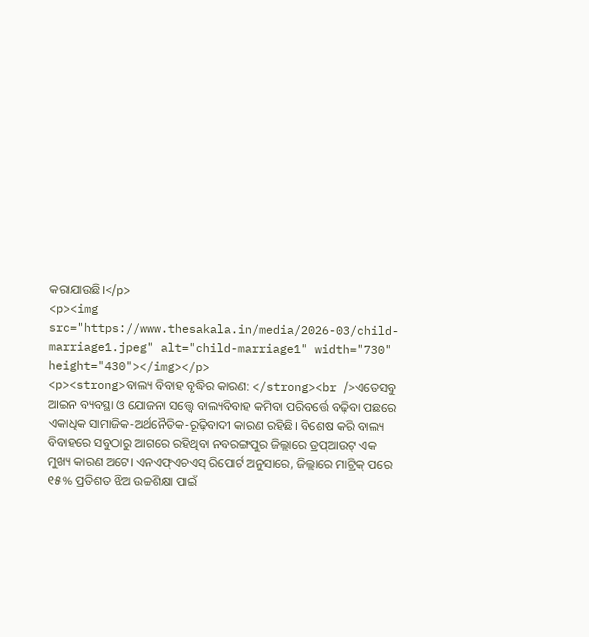କରାଯାଉଛି।</p>
<p><img src="https://www.thesakala.in/media/2026-03/child-marriage1.jpeg" alt="child-marriage1" width="730" height="430"></img></p>
<p><strong>ବାଲ୍ୟ ବିବାହ ବୃଦ୍ଧିର କାରଣ: </strong><br />ଏତେସବୁ ଆଇନ ବ୍ୟବସ୍ଥା ଓ ଯୋଜନା ସତ୍ତ୍ୱେ ବାଲ୍ୟବିବାହ କମିବା ପରିବର୍ତ୍ତେ ବଢ଼ିବା ପଛରେ ଏକାଧିକ ସାମାଜିକ-ଅର୍ଥନୈତିକ-ରୂଢ଼ିବାଦୀ କାରଣ ରହିଛି। ବିଶେଷ କରି ବାଲ୍ୟ ବିବାହରେ ସବୁଠାରୁ ଆଗରେ ରହିଥିବା ନବରଙ୍ଗପୁର ଜିଲ୍ଲାରେ ଡ୍ରପ୍‌ଆଉଟ୍‌ ଏକ ମୁଖ୍ୟ କାରଣ ଅଟେ। ଏନଏଫ୍‌ଏଚଏସ୍‌ ରିପୋର୍ଟ ଅନୁସାରେ, ଜିଲ୍ଲାରେ ମାଟ୍ରିକ୍‌ ପରେ ୧୫% ପ୍ରତିଶତ ଝିଅ ଉଚ୍ଚଶିକ୍ଷା ପାଇଁ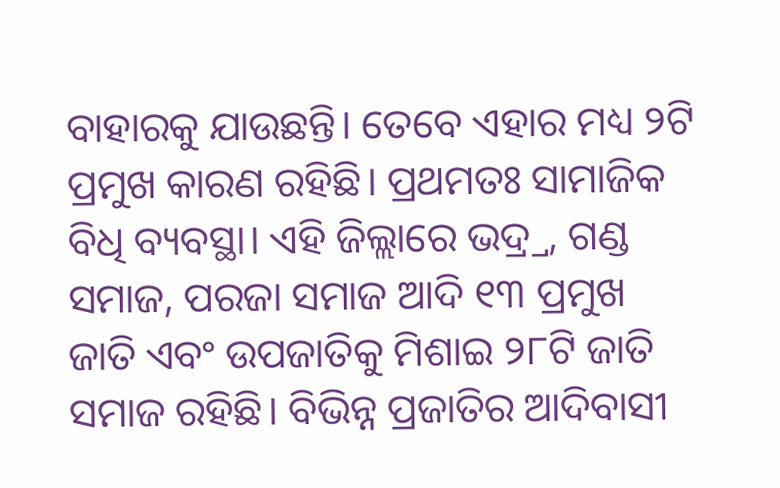ବାହାରକୁ ଯାଉଛନ୍ତି। ତେବେ ଏହାର ମଧ୍ୟ ୨ଟି ପ୍ରମୁଖ କାରଣ ରହିଛି। ପ୍ରଥମତଃ ସାମାଜିକ ବିଧି ବ୍ୟବସ୍ଥା। ଏହି ଜିଲ୍ଲାରେ ଭଦ୍ର୍ର, ଗଣ୍ଡ ସମାଜ, ପରଜା ସମାଜ ଆଦି ୧୩ ପ୍ରମୁଖ ଜାତି ଏବଂ ଉପଜାତିକୁ ମିଶାଇ ୨୮ଟି ଜାତି ସମାଜ ରହିଛି। ବିଭିନ୍ନ ପ୍ରଜାତିର ଆଦିବାସୀ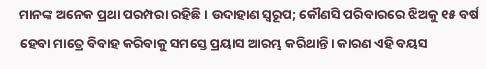ମାନଙ୍କ ଅନେକ ପ୍ରଥା ପରମ୍ପରା ରହିଛି। ଉଦାହାଣ ସ୍ୱରୂପ; କୌଣସି ପରିବାରରେ ଝିଅକୁ ୧୫ ବର୍ଷ ହେବା ମାତ୍ରେ ବିବାହ କରିବାକୁ ସମସ୍ତେ ପ୍ରୟାସ ଆରମ୍ଭ କରିଥାନ୍ତି। କାରଣ ଏହି ବୟସ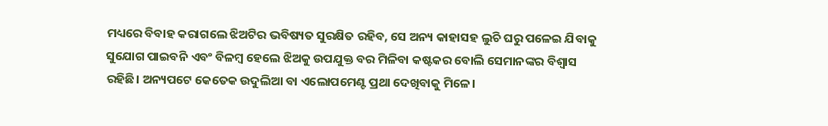ମଧ୍ୟରେ ବିବାହ କରାଗଲେ ଝିଅଟିର ଭବିଷ୍ୟତ ସୁରକ୍ଷିତ ରହିବ, ସେ ଅନ୍ୟ କାହାସହ ଲୁଚି ଘରୁ ପଳେଇ ଯିବାକୁ ସୁଯୋଗ ପାଇବନି ଏବଂ ବିଳମ୍ବ ହେଲେ ଝିଅକୁ ଉପଯୁକ୍ତ ବର ମିଳିବା କଷ୍ଟକର ବୋଲି ସେମାନଙ୍କର ବିଶ୍ୱାସ ରହିଛି। ଅନ୍ୟପଟେ କେତେକ ଉଦୁଲିଆ ବା ଏଲୋପମେଣ୍ଟ ପ୍ରଥା ଦେଖିବାକୁ ମିଳେ।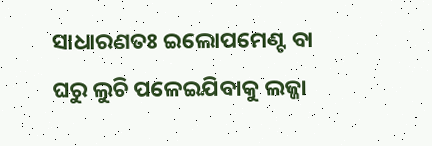ସାଧାରଣତଃ ଇଲୋପମେଣ୍ଟ ବା ଘରୁ ଲୁଚି ପଳେଇଯିବାକୁ ଲଜ୍ଜା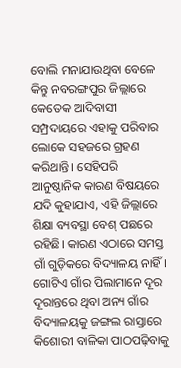ବୋଲି ମନାଯାଉଥିବା ବେଳେ କିନ୍ତୁ ନବରଙ୍ଗପୁର ଜିଲ୍ଲାରେ କେତେକ ଆଦିବାସୀ ସମ୍ପ୍ରଦାୟରେ ଏହାକୁ ପରିବାର ଲୋକେ ସହଜରେ ଗ୍ରହଣ କରିଥାନ୍ତି। ସେହିପରି ଆନୁଷ୍ଠାନିକ କାରଣ ବିଷୟରେ ଯଦି କୁହାଯାଏ, ଏହି ଜିଲ୍ଲାରେ ଶିକ୍ଷା ବ୍ୟବସ୍ଥା ବେଶ୍‌ ପଛରେ ରହିଛି। କାରଣ ଏଠାରେ ସମସ୍ତ ଗାଁ ଗୁଡ଼ିକରେ ବିଦ୍ୟାଳୟ ନାହିଁ। ଗୋଟିଏ ଗାଁର ପିଲାମାନେ ଦୂର ଦୂରାନ୍ତରେ ଥିବା ଅନ୍ୟ ଗାଁର ବିଦ୍ୟାଳୟକୁ ଜଙ୍ଗଲ ରାସ୍ତାରେ କିଶୋରୀ ବାଳିକା ପାଠପଢ଼ିବାକୁ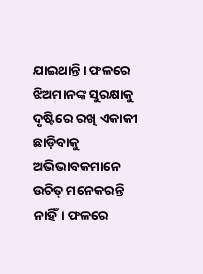ଯାଇଥାନ୍ତି। ଫଳରେ ଝିଅମାନଙ୍କ ସୁରକ୍ଷାକୁ ଦୃଷ୍ଟିରେ ରଖି ଏକାକୀ ଛାଡ଼ିବାକୁ ଅଭିଭାବକମାନେ ଉଚିତ୍‌ ମନେକରନ୍ତି ନାହିଁ। ଫଳରେ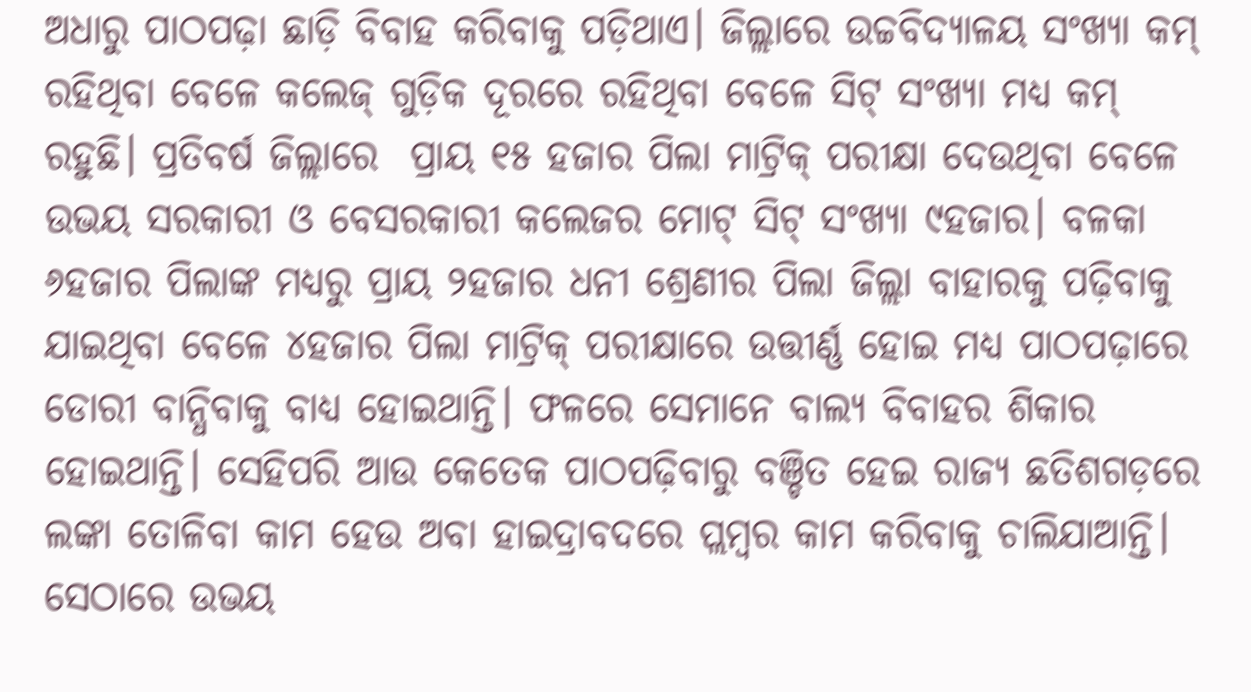ଅଧାରୁ ପାଠପଢ଼ା ଛାଡ଼ି ବିବାହ କରିବାକୁ ପଡ଼ିଥାଏ। ଜିଲ୍ଲାରେ ଉଚ୍ଚବିଦ୍ୟାଳୟ ସଂଖ୍ୟା କମ୍‌ ରହିଥିବା ବେଳେ କଲେଜ୍‌ ଗୁଡ଼ିକ ଦୂରରେ ରହିଥିବା ବେଳେ ସିଟ୍‌ ସଂଖ୍ୟା ମଧ୍ୟ କମ୍‌ ରହୁଛି। ପ୍ରତିବର୍ଷ ଜିଲ୍ଲାରେ  ପ୍ରାୟ ୧୫ ହଜାର ପିଲା ମାଟ୍ରିକ୍‌ ପରୀକ୍ଷା ଦେଉଥିବା ବେଳେ ଉଭୟ ସରକାରୀ ଓ ବେସରକାରୀ କଲେଜର ମୋଟ୍‌ ସିଟ୍‌ ସଂଖ୍ୟା ୯ହଜାର। ବଳକା ୬ହଜାର ପିଲାଙ୍କ ମଧ୍ୟରୁ ପ୍ରାୟ ୨ହଜାର ଧନୀ ଶ୍ରେଣୀର ପିଲା ଜିଲ୍ଲା ବାହାରକୁ ପଢ଼ିବାକୁ ଯାଇଥିବା ବେଳେ ୪ହଜାର ପିଲା ମାଟ୍ରିକ୍‌ ପରୀକ୍ଷାରେ ଉତ୍ତୀର୍ଣ୍ଣ ହୋଇ ମଧ୍ୟ ପାଠପଢ଼ାରେ ଡୋରୀ ବାନ୍ଧିବାକୁ ବାଧ୍ୟ ହୋଇଥାନ୍ତି। ଫଳରେ ସେମାନେ ବାଲ୍ୟ ବିବାହର ଶିକାର ହୋଇଥାନ୍ତି। ସେହିପରି ଆଉ କେତେକ ପାଠପଢ଼ିବାରୁ ବଞ୍ଚିତ ହେଇ ରାଜ୍ୟ ଛତିଶଗଡ଼ରେ ଲଙ୍କା ତୋଳିବା କାମ ହେଉ ଅବା ହାଇଦ୍ରାବଦରେ ପ୍ଲମ୍ବର କାମ କରିବାକୁ ଚାଲିଯାଆନ୍ତି। ସେଠାରେ ଉଭୟ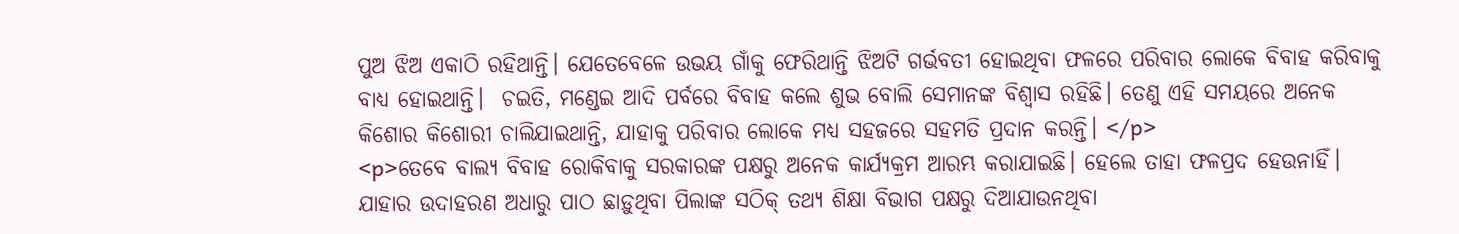ପୁଅ ଝିଅ ଏକାଠି ରହିଥାନ୍ତି। ଯେତେବେଳେ ଉଭୟ ଗାଁକୁ ଫେରିଥାନ୍ତି ଝିଅଟି ଗର୍ଭବତୀ ହୋଇଥିବା ଫଳରେ ପରିବାର ଲୋକେ ବିବାହ କରିବାକୁ ବାଧ୍ୟ ହୋଇଥାନ୍ତି।  ଚଇତି, ମଣ୍ଡେଇ ଆଦି ପର୍ବରେ ବିବାହ କଲେ ଶୁଭ ବୋଲି ସେମାନଙ୍କ ବିଶ୍ୱାସ ରହିଛି। ତେଣୁ ଏହି ସମୟରେ ଅନେକ କିଶୋର କିଶୋରୀ ଚାଲିଯାଇଥାନ୍ତି, ଯାହାକୁ ପରିବାର ଲୋକେ ମଧ୍ୟ ସହଜରେ ସହମତି ପ୍ରଦାନ କରନ୍ତି। </p>
<p>ତେବେ ବାଲ୍ୟ ବିବାହ ରୋକିବାକୁ ସରକାରଙ୍କ ପକ୍ଷରୁ ଅନେକ କାର୍ଯ୍ୟକ୍ରମ ଆରମ୍ଭ କରାଯାଇଛି। ହେଲେ ତାହା ଫଳପ୍ରଦ ହେଉନାହିଁ। ଯାହାର ଉଦାହରଣ ଅଧାରୁ ପାଠ ଛାଡ଼ୁଥିବା ପିଲାଙ୍କ ସଠିକ୍‌ ତଥ୍ୟ ଶିକ୍ଷା ବିଭାଗ ପକ୍ଷରୁ ଦିଆଯାଉନଥିବା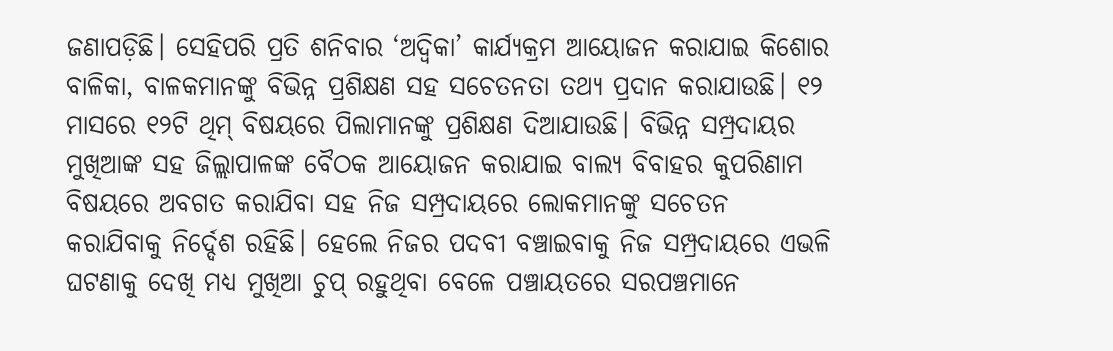ଜଣାପଡ଼ିଛି। ସେହିପରି ପ୍ରତି ଶନିବାର ‘ଅଦ୍ୱିକା’ କାର୍ଯ୍ୟକ୍ରମ ଆୟୋଜନ କରାଯାଇ କିଶୋର ବାଳିକା, ବାଳକମାନଙ୍କୁ ବିଭିନ୍ନ ପ୍ରଶିକ୍ଷଣ ସହ ସଚେତନତା ତଥ୍ୟ ପ୍ରଦାନ କରାଯାଉଛି। ୧୨ ମାସରେ ୧୨ଟି ଥିମ୍‌ ବିଷୟରେ ପିଲାମାନଙ୍କୁ ପ୍ରଶିକ୍ଷଣ ଦିଆଯାଉଛି। ବିଭିନ୍ନ ସମ୍ପ୍ରଦାୟର ମୁଖିଆଙ୍କ ସହ ଜିଲ୍ଲାପାଳଙ୍କ ବୈଠକ ଆୟୋଜନ କରାଯାଇ ବାଲ୍ୟ ବିବାହର କୁପରିଣାମ ବିଷୟରେ ଅବଗତ କରାଯିବା ସହ ନିଜ ସମ୍ପ୍ରଦାୟରେ ଲୋକମାନଙ୍କୁ ସଚେତନ କରାଯିବାକୁ ନିର୍ଦ୍ଦେଶ ରହିଛି। ହେଲେ ନିଜର ପଦବୀ ବଞ୍ଚାଇବାକୁ ନିଜ ସମ୍ପ୍ରଦାୟରେ ଏଭଳି ଘଟଣାକୁ ଦେଖି ମଧ୍ୟ ମୁଖିଆ ଚୁପ୍‌ ରହୁଥିବା ବେଳେ ପଞ୍ଚାୟତରେ ସରପଞ୍ଚମାନେ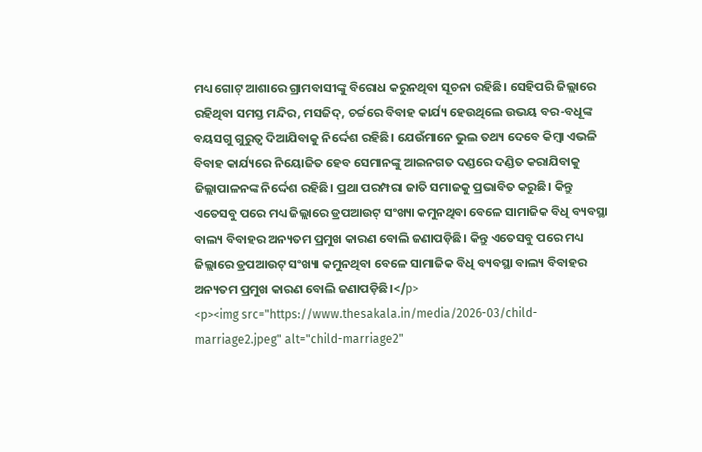ମଧ୍ୟ ଗୋଟ୍‌ ଆଶାରେ ଗ୍ରାମବାସୀଙ୍କୁ ବିରୋଧ କରୁନଥିବା ସୂଚନା ରହିଛି। ସେହିପରି ଜିଲ୍ଲାରେ ରହିଥିବା ସମସ୍ତ ମନ୍ଦିର, ମସଜିଦ୍‌, ଚର୍ଚ୍ଚରେ ବିବାହ କାର୍ଯ୍ୟ ହେଉଥିଲେ ଉଭୟ ବର-ବଧୂଙ୍କ ବୟସଗୁ ଗୁରୁତ୍ୱ ଦିଆଯିବାକୁ ନିର୍ଦ୍ଦେଶ ରହିଛି। ଯେଉଁମାନେ ଭୁଲ ତଥ୍ୟ ଦେବେ କିମ୍ବା ଏଭଳି ବିବାହ କାର୍ଯ୍ୟରେ ନିୟୋଜିତ ହେବ ସେମାନଙ୍କୁ ଆଇନଗତ ଦଣ୍ଡରେ ଦଣ୍ଡିତ କରାଯିବାକୁ ଜିଲ୍ଲାପାଳନଙ୍କ ନିର୍ଦ୍ଦେଶ ରହିଛି। ପ୍ରଥା ପରମ୍ପରା ଜାତି ସମାଜକୁ ପ୍ରଭାବିତ କରୁଛି। କିନ୍ତୁ ଏତେସବୁ ପରେ ମଧ୍ୟ ଜିଲ୍ଲାରେ ଡ୍ରପଆଉଟ୍‌ ସଂଖ୍ୟା କମୁନଥିବା ବେଳେ ସାମାଜିକ ବିଧି ବ୍ୟବସ୍ଥା ବାଲ୍ୟ ବିବାହର ଅନ୍ୟତମ ପ୍ରମୁଖ କାରଣ ବୋଲି ଜଣାପଡ଼ିଛି। କିନ୍ତୁ ଏତେସବୁ ପରେ ମଧ୍ୟ ଜିଲ୍ଲାରେ ଡ୍ରପଆଉଟ୍‌ ସଂଖ୍ୟା କମୁନଥିବା ବେଳେ ସାମାଜିକ ବିଧି ବ୍ୟବସ୍ଥା ବାଲ୍ୟ ବିବାହର ଅନ୍ୟତମ ପ୍ରମୁଖ କାରଣ ବୋଲି ଜଣାପଡ଼ିଛି।</p>
<p><img src="https://www.thesakala.in/media/2026-03/child-marriage2.jpeg" alt="child-marriage2"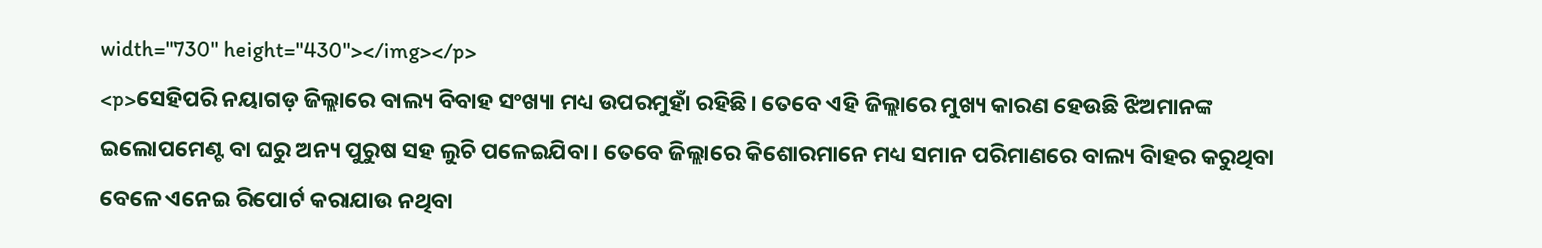width="730" height="430"></img></p>
<p>ସେହିପରି ନୟାଗଡ଼ ଜିଲ୍ଲାରେ ବାଲ୍ୟ ବିବାହ ସଂଖ୍ୟା ମଧ୍ୟ ଉପରମୁହାଁ ରହିଛି। ତେବେ ଏହି ଜିଲ୍ଲାରେ ମୁଖ୍ୟ କାରଣ ହେଉଛି ଝିଅମାନଙ୍କ ଇଲୋପମେଣ୍ଟ ବା ଘରୁ ଅନ୍ୟ ପୁରୁଷ ସହ ଲୁଚି ପଳେଇଯିବା। ତେବେ ଜିଲ୍ଲାରେ କିଶୋରମାନେ ମଧ୍ୟ ସମାନ ପରିମାଣରେ ବାଲ୍ୟ ବିାହର କରୁଥିବା ବେଳେ ଏନେଇ ରିପୋର୍ଟ କରାଯାଉ ନଥିବା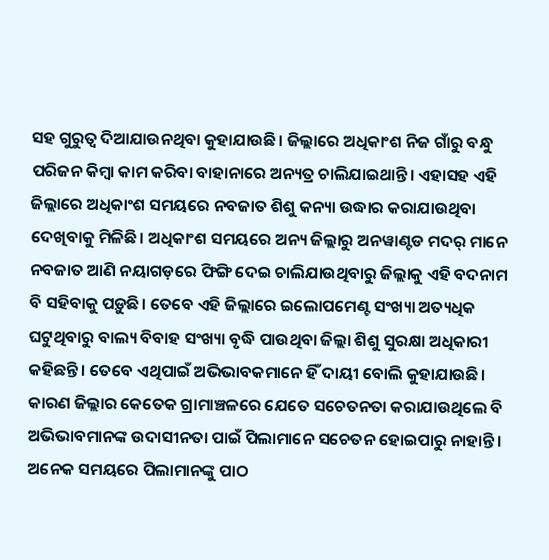ସହ ଗୁରୁତ୍ୱ ଦିଆଯାଉନଥିବା କୁହାଯାଉଛି। ଜିଲ୍ଲାରେ ଅଧିକାଂଶ ନିଜ ଗାଁରୁ ବନ୍ଧୁ ପରିଜନ କିମ୍ବା କାମ କରିବା ବାହାନାରେ ଅନ୍ୟତ୍ର ଚାଲିଯାଇଥାନ୍ତି। ଏହାସହ ଏହି ଜିଲ୍ଲାରେ ଅଧିକାଂଶ ସମୟରେ ନବଜାତ ଶିଶୁ କନ୍ୟା ଉଦ୍ଧାର କରାଯାଉଥିବା ଦେଖିବାକୁ ମିଳିଛି। ଅଧିକାଂଶ ସମୟରେ ଅନ୍ୟ ଜିଲ୍ଲାରୁ ଅନୱାଣ୍ଟଡ ମଦର୍‌ ମାନେ ନବଜାତ ଆଣି ନୟାଗଡ଼ରେ ଫିଙ୍ଗି ଦେଇ ଚାଲିଯାଉଥିବାରୁ ଜିଲ୍ଲାକୁ ଏହି ବଦନାମ ବି ସହିବାକୁ ପଡ଼ୁଛି। ତେବେ ଏହି ଜିଲ୍ଲାରେ ଇଲୋପମେଣ୍ଟ ସଂଖ୍ୟା ଅତ୍ୟଧିକ ଘଟୁଥିବାରୁ ବାଲ୍ୟ ବିବାହ ସଂଖ୍ୟା ବୃଦ୍ଧି ପାଉଥିବା ଜିଲ୍ଲା ଶିଶୁ ସୁରକ୍ଷା ଅଧିକାରୀ କହିଛନ୍ତି। ତେବେ ଏଥିପାଇଁ ଅଭିଭାବକମାନେ ହିଁ ଦାୟୀ ବୋଲି କୁହାଯାଉଛି। କାରଣ ଜିଲ୍ଲାର କେତେକ ଗ୍ରାମାଞ୍ଚଳରେ ଯେତେ ସଚେତନତା କରାଯାଉଥିଲେ ବି ଅଭିଭାବମାନଙ୍କ ଉଦାସୀନତା ପାଇଁ ପିଲାମାନେ ସଚେତନ ହୋଇପାରୁ ନାହାନ୍ତି। ଅନେକ ସମୟରେ ପିଲାମାନଙ୍କୁ ପାଠ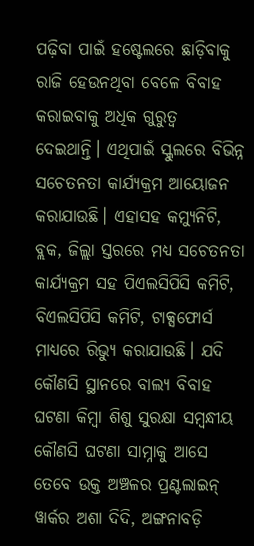ପଢ଼ିବା ପାଇଁ ହଷ୍ଟେଲରେ ଛାଡ଼ିବାକୁ ରାଜି ହେଉନଥିବା ବେଳେ ବିବାହ କରାଇବାକୁ ଅଧିକ ଗୁରୁତ୍ୱ ଦେଇଥାନ୍ତି। ଏଥିପାଇଁ ସ୍କୁଲରେ ବିଭିନ୍ନ ସଚେତନତା କାର୍ଯ୍ୟକ୍ରମ ଆୟୋଜନ କରାଯାଉଛି। ଏହାସହ କମ୍ୟୁନିଟି, ବ୍ଲକ, ଜିଲ୍ଲା ସ୍ତରରେ ମଧ୍ୟ ସଚେତନତା କାର୍ଯ୍ୟକ୍ରମ ସହ ପିଏଲସିପିସି କମିଟି, ବିଏଲସିପିସି କମିଟି, ଟାକ୍ସଫୋର୍ସ ମାଧ୍ୟରେ ରିଭ୍ୟୁ କରାଯାଉଛି। ଯଦି କୌଣସି ସ୍ଥାନରେ ବାଲ୍ୟ ବିବାହ ଘଟଣା କିମ୍ବା ଶିଶୁ ସୁରକ୍ଷା ସମ୍ବନ୍ଧୀୟ କୌଣସି ଘଟଣା ସାମ୍ନାକୁ ଆସେ ତେବେ ଉକ୍ତ ଅଞ୍ଚଳର ପ୍ରଣ୍ଟଲାଇନ୍‌ ୱାର୍କର ଅଶା ଦିଦି, ଅଙ୍ଗନାବଡ଼ି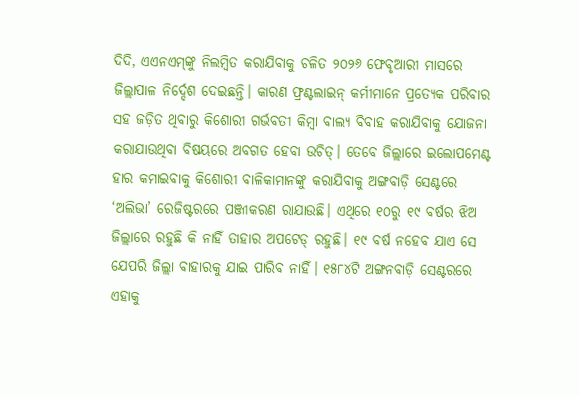ଦିଦି, ଏଏନଏମ୍‌ଙ୍କୁ ନିଲମ୍ବିତ କରାଯିବାକୁ ଚଳିତ ୨୦୨୬ ଫେବୃଆରୀ ମାସରେ ଜିଲ୍ଲାପାଳ ନିର୍ଦ୍ଦେଶ ଦେଇଛନ୍ତି। କାରଣ ଫ୍ରଣ୍ଟଲାଇନ୍‌ କର୍ମୀମାନେ ପ୍ରତ୍ୟେକ ପରିବାର ସହ ଜଡ଼ିତ ଥିବାରୁ କିଶୋରୀ ଗର୍ଭବତୀ କିମ୍ବା ବାଲ୍ୟ ବିବାହ କରାଯିବାକୁ ଯୋଜନା କରାଯାଉଥିବା ବିଷୟରେ ଅବଗତ ହେବା ଉଚିତ୍‌। ତେବେ ଜିଲ୍ଲାରେ ଇଲୋପମେଣ୍ଟ ହାର କମାଇବାକୁ କିଶୋରୀ ବାଳିକାମାନଙ୍କୁ କରାଯିବାକୁ ଅଙ୍ଗବାଡ଼ି ସେଣ୍ଟରେ ‘ଅଲିଭା’ ରେଜିଷ୍ଟରରେ ପଞ୍ଜୀକରଣ ରାଯାଉଛି। ଏଥିରେ ୧୦ରୁ ୧୯ ବର୍ଷର ଝିଅ ଜିଲ୍ଲାରେ ରହୁଛି କି ନାହିଁ ତାହାର ଅପଟେଡ୍‌ ରହୁଛି। ୧୯ ବର୍ଷ ନହେବ ଯାଏ ସେ ଯେପରି ଜିଲ୍ଲା ବାହାରକୁ ଯାଇ ପାରିବ ନାହିଁ। ୧୫୮୪ଟି ଅଙ୍ଗନବାଡ଼ି ସେଣ୍ଟରରେ ଏହାକୁ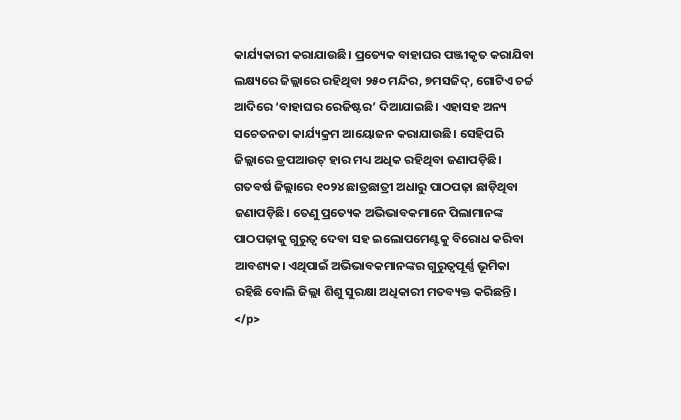କାର୍ଯ୍ୟକାରୀ କରାଯାଉଛି। ପ୍ରତ୍ୟେକ ବାହାଘର ପଞ୍ଜୀକୃତ କରାଯିବା ଲକ୍ଷ୍ୟରେ ଜିଲ୍ଲାରେ ରହିଥିବା ୨୫୦ ମନ୍ଦିର, ୭ମସଜିଦ୍‌, ଗୋଟିଏ ଚର୍ଚ୍ଚ ଆଦିରେ ‘ବାହାଘର ରେଜିଷ୍ଟର’ ଦିଆଯାଇଛି। ଏହାସହ ଅନ୍ୟ ସଚେତନତା କାର୍ଯ୍ୟକ୍ରମ ଆୟୋଜନ କରାଯାଉଛି। ସେହିପରି ଜିଲ୍ଲାରେ ଡ୍ରପଆଉଟ୍‌ ହାର ମଧ୍ୟ ଅଧିକ ରହିଥିବା ଜଣାପଡ଼ିଛି। ଗତବର୍ଷ ଜିଲ୍ଲାରେ ୧୦୨୪ ଛାତ୍ରଛାତ୍ରୀ ଅଧାରୁ ପାଠପଢ଼ା ଛାଡ଼ିଥିବା ଜଣାପଡ଼ିଛି। ତେଣୁ ପ୍ରତ୍ୟେକ ଅଭିଭାବକମାନେ ପିଲାମାନଙ୍କ ପାଠପଢ଼ାକୁ ଗୁରୁତ୍ୱ ଦେବା ସହ ଇଲୋପମେଣ୍ଟକୁ ବିରୋଧ କରିବା ଆବଶ୍ୟକ। ଏଥିପାଇଁ ଅଭିଭାବକମାନଙ୍କର ଗୁରୁତ୍ୱପୂର୍ଣ୍ଣ ଭୂମିକା ରହିଛି ବୋଲି ଜିଲ୍ଲା ଶିଶୁ ସୁରକ୍ଷା ଅଧିକାରୀ ମତବ୍ୟକ୍ତ କରିଛନ୍ତି।  </p>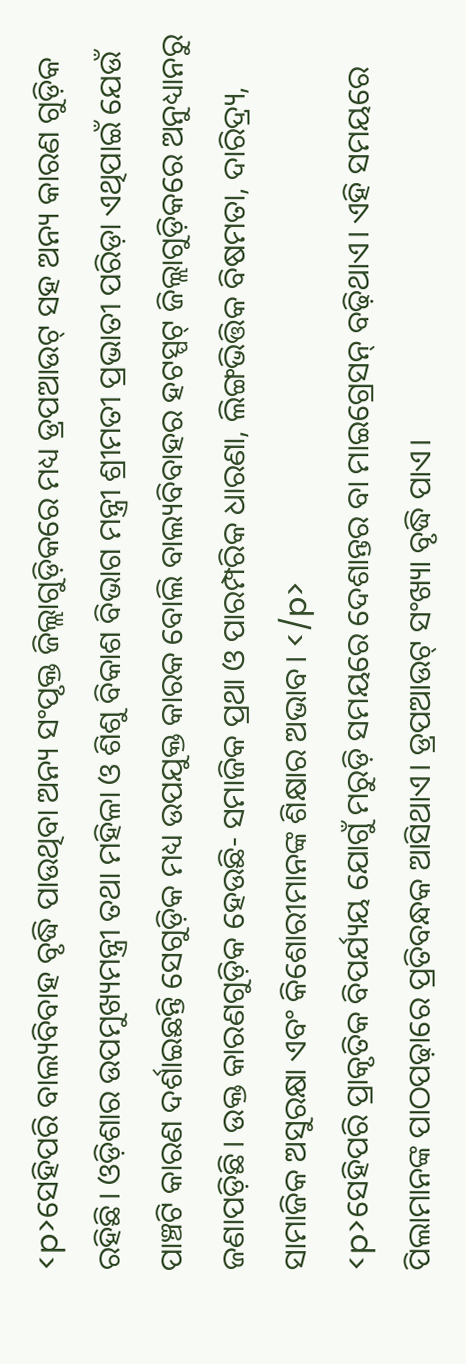<p>ସେହିପରି ବାଲ୍ୟବିବାହ ବୃଦ୍ଧି ପାଉଥିବା ଅନ୍ୟ ସଂପୃକ୍ତ ଜିଲ୍ଲାଗୁଡ଼ିକରେ ମଧ୍ୟ ଡ୍ରପଆଉଟ୍‌ ସହ ଅନ୍ୟ କାରଣ ଗୁଡ଼ିକ ରହିଛି। ଓଡ଼ିଶାର ଉପମୁଖ୍ୟମନ୍ତ୍ରୀ ତଥା ମହିଳା ଓ ଶିଶୁ ବିକାଶ ବିଭାଗ ମନ୍ତ୍ରୀ ଶ୍ରୀମତୀ ପ୍ରଭାତୀ ପରିଡ଼ା ଏଥିପାଇଁ ଯେଉଁ ପାଞ୍ଚଟି କାରଣ ଦର୍ଶାଇଛନ୍ତି ସେଗୁଡ଼ିକ ମଧ୍ୟ ଉପଯୁକ୍ତ କାରକ ବୋଲି ବାଲ୍ୟବିବାହର ହଟସ୍ପଟ୍‌ ଜିଲ୍ଲାଗୁଡ଼ିକରେ ଅନୁଧ୍ୟାନରୁ ଜଣାପଡ଼ିଛି। ଉକ୍ତ କାରଣଗୁଡ଼ିକ ହେଉଛି- ସମାଜିକ ପ୍ରଥା ଓ ପାରମ୍ପରିକ ଧାରଣା, ଲିଙ୍ଗଭିତ୍ତିକ ବିଷମତା, ଦାରିଦ୍ର୍ୟ, ସାମାଜିକ ଅସୁରକ୍ଷା ଏବଂ କିଶୋରୀମାନଙ୍କ ଶିକ୍ଷାର ଅଭାବ। </p>
<p>ସେହିପରି ପ୍ରାକୃତିକ ବିପର୍ଯ୍ୟୟ ଯୋଗୁଁ ମରୁଡ଼ି ସମୟରେ ଦେଶାନ୍ତର ବା ମାଇଗ୍ରେସନ୍‌ ବଢ଼ିଥାଏ। ଏହି ସମୟରେ ପିଲାମାନଙ୍କ ପାଠପଢ଼ାରେ ପ୍ରତିବନ୍ଧକ ଆସିଥାଏ। ଡ୍ରପଆଉଟ୍‌ ସଂଖ୍ୟା ବୃଦ୍ଧି ପାଏ।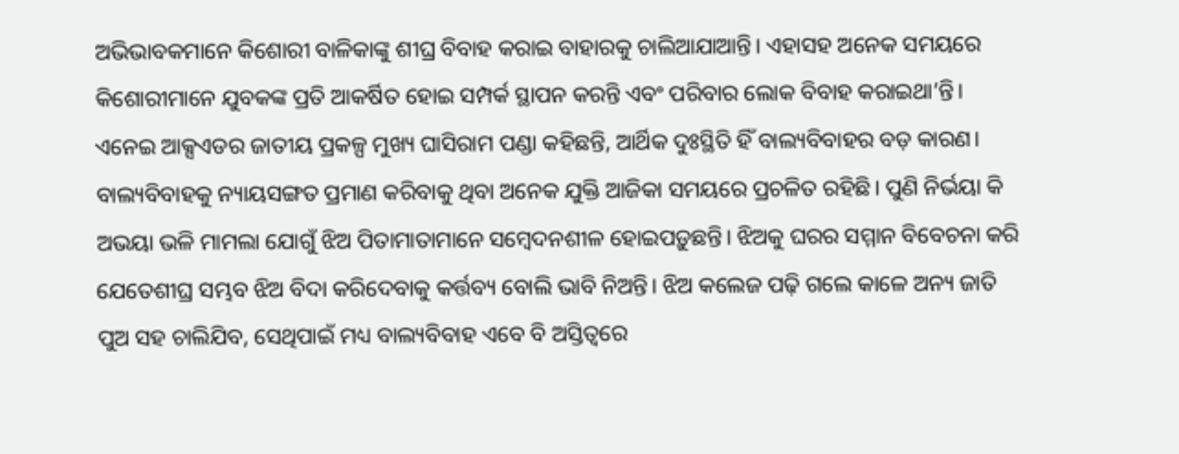ଅଭିଭାବକମାନେ କିଶୋରୀ ବାଳିକାଙ୍କୁ ଶୀଘ୍ର ବିବାହ କରାଇ ବାହାରକୁ ଚାଲିଆଯାଆନ୍ତି। ଏହାସହ ଅନେକ ସମୟରେ କିଶୋରୀମାନେ ଯୁବକଙ୍କ ପ୍ରତି ଆକର୍ଷିତ ହୋଇ ସମ୍ପର୍କ ସ୍ଥାପନ କରନ୍ତି ଏବଂ ପରିବାର ଲୋକ ବିବାହ କରାଇଥା’ନ୍ତି। ଏନେଇ ଆକ୍ସଏଡର ଜାତୀୟ ପ୍ରକଳ୍ପ ମୁଖ୍ୟ ଘାସିରାମ ପଣ୍ଡା କହିଛନ୍ତି, ଆର୍ଥିକ ଦୁଃସ୍ଥିତି ହିଁ ବାଲ୍ୟବିବାହର ବଡ଼ କାରଣ। ବାଲ୍ୟବିବାହକୁ ନ୍ୟାୟସଙ୍ଗତ ପ୍ରମାଣ କରିବାକୁ ଥିବା ଅନେକ ଯୁକ୍ତି ଆଜିକା ସମୟରେ ପ୍ରଚଳିତ ରହିଛି। ପୁଣି ନିର୍ଭୟା କି ଅଭୟା ଭଳି ମାମଲା ଯୋଗୁଁ ଝିଅ ପିତାମାତାମାନେ ସମ୍ବେଦନଶୀଳ ହୋଇପଡ଼ୁଛନ୍ତି। ଝିଅକୁ ଘରର ସମ୍ମାନ ବିବେଚନା କରି ଯେତେଶୀଘ୍ର ସମ୍ଭବ ଝିଅ ବିଦା କରିଦେବାକୁ କର୍ତ୍ତବ୍ୟ ବୋଲି ଭାବି ନିଅନ୍ତି। ଝିଅ କଲେଜ ପଢ଼ି ଗଲେ କାଳେ ଅନ୍ୟ ଜାତି ପୁଅ ସହ ଚାଲିଯିବ, ସେଥିପାଇଁ ମଧ୍ୟ ବାଲ୍ୟବିବାହ ଏବେ ବି ଅସ୍ତିତ୍ୱରେ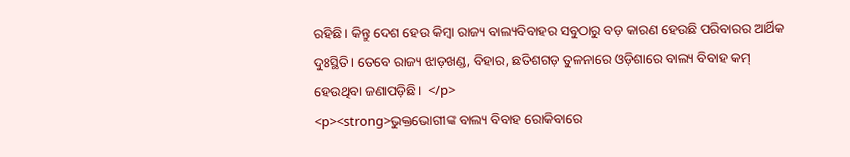ରହିଛି। କିନ୍ତୁ ଦେଶ ହେଉ କିମ୍ବା ରାଜ୍ୟ ବାଲ୍ୟବିବାହର ସବୁଠାରୁ ବଡ଼ କାରଣ ହେଉଛି ପରିବାରର ଆର୍ଥିକ ଦୁଃସ୍ଥିତି। ତେବେ ରାଜ୍ୟ ଝାଡ଼ଖଣ୍ଡ, ବିହାର, ଛତିଶଗଡ଼ ତୁଳନାରେ ଓଡ଼ିଶାରେ ବାଲ୍ୟ ବିବାହ କମ୍‌ ହେଉଥିବା ଜଣାପଡ଼ିଛି।  </p>
<p><strong>ଭୁକ୍ତଭୋଗୀଙ୍କ ବାଲ୍ୟ ବିବାହ ରୋକିବାରେ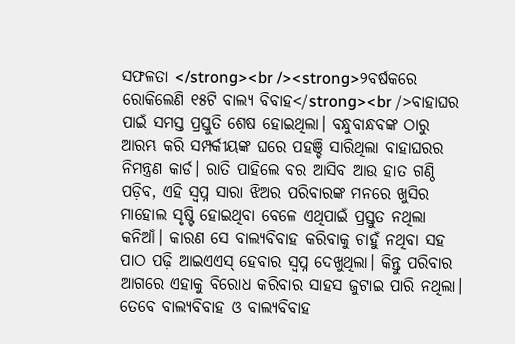ସଫଳତା </strong><br /><strong>୨ବର୍ଷକରେ ରୋକିଲେଣି ୧୫ଟି ବାଲ୍ୟ ବିବାହ</strong><br />ବାହାଘର ପାଇଁ ସମସ୍ତ ପ୍ରସ୍ତୁତି ଶେଷ ହୋଇଥିଲା। ବନ୍ଧୁବାନ୍ଧବଙ୍କ ଠାରୁ ଆରମ୍ଭ କରି ସମ୍ପର୍କୀୟଙ୍କ ଘରେ ପହଞ୍ଚି ସାରିଥିଲା ବାହାଘରର ନିମନ୍ତ୍ରଣ କାର୍ଡ। ରାତି ପାହିଲେ ବର ଆସିବ ଆଉ ହାତ ଗଣ୍ଠି ପଡ଼ିବ, ଏହି ସ୍ୱପ୍ନ ସାରା ଝିଅର ପରିବାରଙ୍କ ମନରେ ଖୁସିର ମାହୋଲ ସୃଷ୍ଟି ହୋଇଥିବା ବେଳେ ଏଥିପାଇଁ ପ୍ରସ୍ତୁତ ନଥିଲା କନିଆଁ। କାରଣ ସେ ବାଲ୍ୟବିବାହ କରିବାକୁ ଚାହୁଁ ନଥିବା ସହ ପାଠ ପଢ଼ି ଆଇଏଏସ୍‌ ହେବାର ସ୍ୱପ୍ନ ଦେଖୁଥିଲା। କିନ୍ତୁ ପରିବାର ଆଗରେ ଏହାକୁ ବିରୋଧ କରିବାର ସାହସ ଜୁଟାଇ ପାରି ନଥିଲା। ତେବେ ବାଲ୍ୟବିବାହ ଓ ବାଲ୍ୟବିବାହ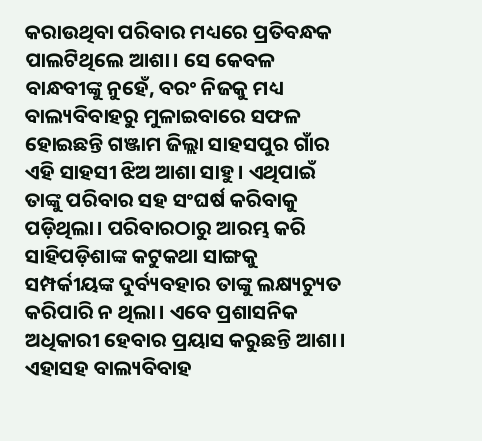କରାଉଥିବା ପରିବାର ମଧ୍ୟରେ ପ୍ରତିବନ୍ଧକ ପାଲଟିଥିଲେ ଆଶା। ସେ କେବଳ ବାନ୍ଧବୀଙ୍କୁ ନୁହେଁ, ବରଂ ନିଜକୁ ମଧ୍ୟ ବାଲ୍ୟବିବାହରୁ ମୁଳାଇବାରେ ସଫଳ ହୋଇଛନ୍ତି ଗଞ୍ଜାମ ଜିଲ୍ଲା ସାହସପୁର ଗାଁର ଏହି ସାହସୀ ଝିଅ ଆଶା ସାହୁ। ଏଥିପାଇଁ ତାଙ୍କୁ ପରିବାର ସହ ସଂଘର୍ଷ କରିବାକୁ ପଡ଼ିଥିଲା। ପରିବାରଠାରୁ ଆରମ୍ଭ କରି ସାହିପଡ଼ିଶାଙ୍କ କଟୁକଥା ସାଙ୍ଗକୁ ସମ୍ପର୍କୀୟଙ୍କ ଦୁର୍ବ୍ୟବହାର ତାଙ୍କୁ ଲକ୍ଷ୍ୟଚ୍ୟୁତ କରିପାରି ନ ଥିଲା। ଏବେ ପ୍ରଶାସନିକ ଅଧିକାରୀ ହେବାର ପ୍ରୟାସ କରୁଛନ୍ତି ଆଶା। ଏହାସହ ବାଲ୍ୟବିବାହ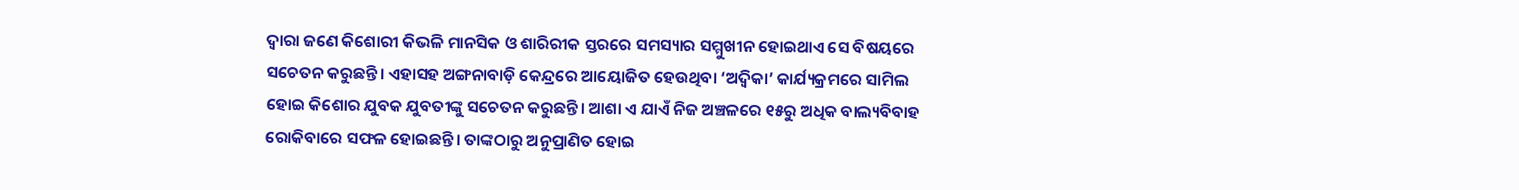ଦ୍ୱାରା ଜଣେ କିଶୋରୀ କିଭଳି ମାନସିକ ଓ ଶାରିରୀକ ସ୍ତରରେ ସମସ୍ୟାର ସମ୍ମୁଖୀନ ହୋଇଥାଏ ସେ ବିଷୟରେ ସଚେତନ କରୁଛନ୍ତି। ଏହାସହ ଅଙ୍ଗନାବାଡ଼ି କେନ୍ଦ୍ରରେ ଆୟୋଜିତ ହେଉଥିବା ‘ଅଦ୍ୱିକା’ କାର୍ଯ୍ୟକ୍ରମରେ ସାମିଲ ହୋଇ କିଶୋର ଯୁବକ ଯୁବତୀଙ୍କୁ ସଚେତନ କରୁଛନ୍ତି। ଆଶା ଏ ଯାଏଁ ନିଜ ଅଞ୍ଚଳରେ ୧୫ରୁ ଅଧିକ ବାଲ୍ୟବିବାହ ରୋକିବାରେ ସଫଳ ହୋଇଛନ୍ତି। ତାଙ୍କଠାରୁ ଅନୁପ୍ରାଣିତ ହୋଇ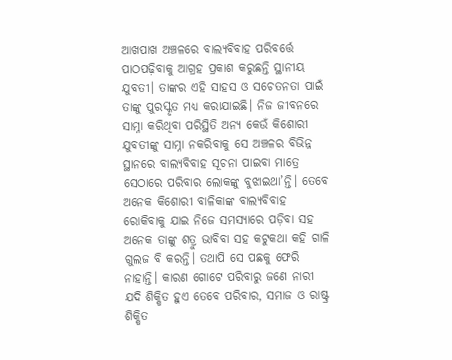ଆଖପାଖ ଅଞ୍ଚଳରେ ବାଲ୍ୟବିବାହ ପରିବର୍ତ୍ତେ ପାଠପଢ଼ିବାକୁ ଆଗ୍ରହ ପ୍ରକାଶ କରୁଛନ୍ତି ସ୍ଥାନୀୟ ଯୁବତୀ। ତାଙ୍କର ଏହି ସାହସ ଓ ସଚେତନତା ପାଇଁ ତାଙ୍କୁ ପୁରସ୍କୃତ ମଧ୍ୟ କରାଯାଇଛି। ନିଜ ଜୀବନରେ ସାମ୍ନା କରିଥିବା ପରିସ୍ଥିତି ଅନ୍ୟ କେଉଁ କିଶୋରୀ ଯୁବତୀଙ୍କୁ ସାମ୍ନା ନକରିବାକୁ ସେ ଅଞ୍ଚଳର ବିଭିନ୍ନ ସ୍ଥାନରେ ବାଲ୍ୟବିବାହ ସୂଚନା ପାଇବା ମାତ୍ରେ ସେଠାରେ ପରିବାର ଲୋକଙ୍କୁ ବୁଝାଇଥା’ନ୍ତି। ତେବେ ଅନେକ କିଶୋରୀ ବାଳିକାଙ୍କ ବାଲ୍ୟବିବାହ ରୋକିବାକୁ ଯାଇ ନିଜେ ସମସ୍ୟାରେ ପଡ଼ିବା ସହ ଅନେକ ତାଙ୍କୁ ଶତ୍ରୁ ଭାବିବା ସହ କଟୁକଥା କହି ଗାଳି ଗୁଲଜ ବି କରନ୍ତି। ତଥାପି ସେ ପଛକୁ ଫେରି ନାହାନ୍ତି। କାରଣ ଗୋଟେ ପରିବାରୁ ଜଣେ ନାରୀ ଯଦି ଶିକ୍ଷିତ ହୁଏ ତେବେ ପରିବାର, ସମାଜ ଓ ରାଷ୍ଟ୍ର ଶିକ୍ଷିତ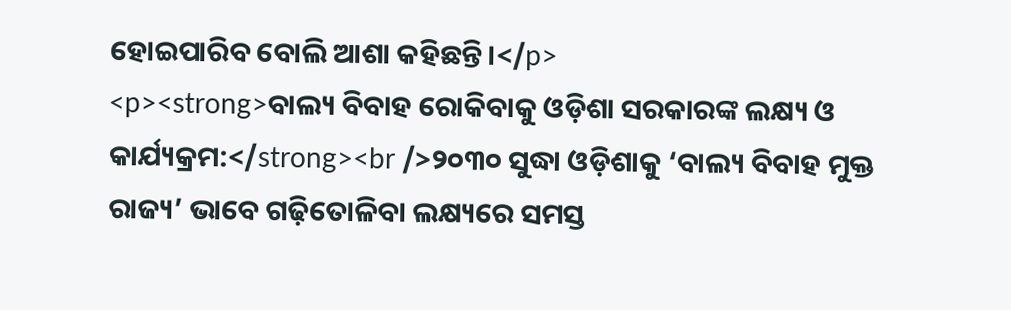ହୋଇପାରିବ ବୋଲି ଆଶା କହିଛନ୍ତି।</p>
<p><strong>ବାଲ୍ୟ ବିବାହ ରୋକିବାକୁ ଓଡ଼ିଶା ସରକାରଙ୍କ ଲକ୍ଷ୍ୟ ଓ କାର୍ଯ୍ୟକ୍ରମ:</strong><br />୨୦୩୦ ସୁଦ୍ଧା ଓଡ଼ିଶାକୁ ‘ବାଲ୍ୟ ବିବାହ ମୁକ୍ତ ରାଜ୍ୟ’ ଭାବେ ଗଢ଼ିତୋଳିବା ଲକ୍ଷ୍ୟରେ ସମସ୍ତ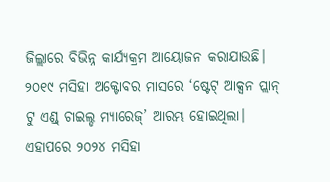ଜିଲ୍ଲାରେ ବିଭିନ୍ନ କାର୍ଯ୍ୟକ୍ରମ ଆୟୋଜନ କରାଯାଉଛି। ୨୦୧୯ ମସିହା ଅକ୍ଟୋବର ମାସରେ ‘ଷ୍ଟେଟ୍‌ ଆକ୍ସନ ପ୍ଲାନ୍‌ ଟୁ ଏଣ୍ଡ୍‌ ଚାଇଲ୍ଡ ମ୍ୟାରେଜ୍‌’ ଆରମ୍ଭ ହୋଇଥିଲା। ଏହାପରେ ୨୦୨୪ ମସିହା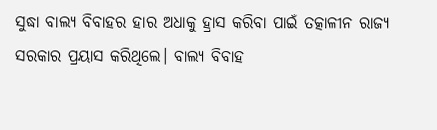ସୁଦ୍ଧା ବାଲ୍ୟ ବିବାହର ହାର ଅଧାକୁ ହ୍ରାସ କରିବା ପାଇଁ ତତ୍କାଳୀନ ରାଜ୍ୟ ସରକାର ପ୍ରୟାସ କରିଥିଲେ। ବାଲ୍ୟ ବିବାହ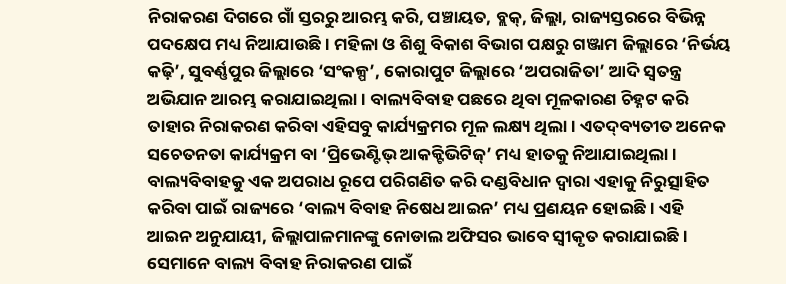ନିରାକରଣ ଦିଗରେ ଗାଁ ସ୍ତରରୁ ଆରମ୍ଭ କରି, ପଞ୍ଚାୟତ, ବ୍ଲକ୍‌, ଜିଲ୍ଲା, ରାଜ୍ୟସ୍ତରରେ ବିଭିନ୍ନ ପଦକ୍ଷେପ ମଧ୍ୟ ନିଆଯାଉଛି। ମହିଳା ଓ ଶିଶୁ ବିକାଶ ବିଭାଗ ପକ୍ଷରୁ ଗଞ୍ଜାମ ଜିଲ୍ଲାରେ ‘ନିର୍ଭୟ କଢ଼ି’, ସୁବର୍ଣ୍ଣପୁର ଜିଲ୍ଲାରେ ‘ସଂକଳ୍ପ’, କୋରାପୁଟ ଜିଲ୍ଲାରେ ‘ଅପରାଜିତା’ ଆଦି ସ୍ୱତନ୍ତ୍ର ଅଭିଯାନ ଆରମ୍ଭ କରାଯାଇଥିଲା। ବାଲ୍ୟବିବାହ ପଛରେ ଥିବା ମୂଳକାରଣ ଚିହ୍ନଟ କରି ତାହାର ନିରାକରଣ କରିବା ଏହିସବୁ କାର୍ଯ୍ୟକ୍ରମର ମୂଳ ଲକ୍ଷ୍ୟ ଥିଲା। ଏତଦ୍‌ବ୍ୟତୀତ ଅନେକ ସଚେତନତା କାର୍ଯ୍ୟକ୍ରମ ବା ‘ପ୍ରିଭେଣ୍ଟିଭ୍‌ ଆକକ୍ଟିଭିଟିଜ୍‌’ ମଧ୍ୟ ହାତକୁ ନିଆଯାଇଥିଲା। ବାଲ୍ୟବିବାହକୁ ଏକ ଅପରାଧ ରୂପେ ପରିଗଣିତ କରି ଦଣ୍ଡବିଧାନ ଦ୍ୱାରା ଏହାକୁ ନିରୁତ୍ସାହିତ କରିବା ପାଇଁ ରାଜ୍ୟରେ ‘ବାଲ୍ୟ ବିବାହ ନିଷେଧ ଆଇନ’ ମଧ୍ୟ ପ୍ରଣୟନ ହୋଇଛି। ଏହି ଆଇନ ଅନୁଯାୟୀ, ଜିଲ୍ଲାପାଳମାନଙ୍କୁ ନୋଡାଲ ଅଫିସର ଭାବେ ସ୍ୱୀକୃତ କରାଯାଇଛି। ସେମାନେ ବାଲ୍ୟ ବିବାହ ନିରାକରଣ ପାଇଁ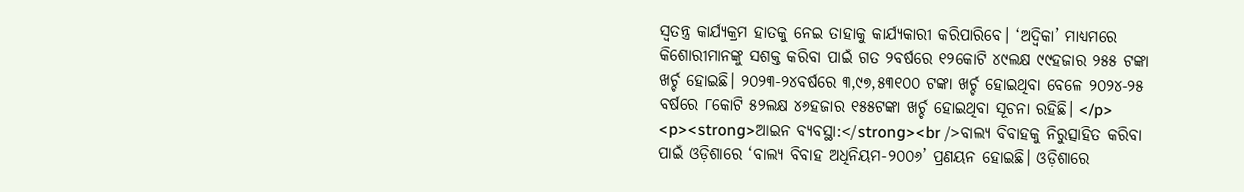ସ୍ୱତନ୍ତ୍ର କାର୍ଯ୍ୟକ୍ରମ ହାତକୁ ନେଇ ତାହାକୁ କାର୍ଯ୍ୟକାରୀ କରିପାରିବେ। ‘ଅଦ୍ୱିକା’ ମାଧ୍ୟମରେ କିଶୋରୀମାନଙ୍କୁ ସଶକ୍ତ କରିବା ପାଇଁ ଗତ ୨ବର୍ଷରେ ୧୨କୋଟି ୪୯ଲକ୍ଷ ୯୯ହଜାର ୨୫୫ ଟଙ୍କା ଖର୍ଚ୍ଚ ହୋଇଛି। ୨୦୨୩-୨୪ବର୍ଷରେ ୩,୯୭,୫୩୧୦୦ ଟଙ୍କା ଖର୍ଚ୍ଚ ହୋଇଥିବା ବେଳେ ୨୦୨୪-୨୫ ବର୍ଷରେ ୮କୋଟି ୫୨ଲକ୍ଷ ୪୬ହଜାର ୧୫୫ଟଙ୍କା ଖର୍ଚ୍ଚ ହୋଇଥିବା ସୂଚନା ରହିଛି। </p>
<p><strong>ଆଇନ ବ୍ୟବସ୍ଥା:</strong><br />ବାଲ୍ୟ ବିବାହକୁ ନିରୁତ୍ସାହିତ କରିବା ପାଇଁ ଓଡ଼ିଶାରେ ‘ବାଲ୍ୟ ବିବାହ ଅଧିନିୟମ-୨୦୦୬’ ପ୍ରଣୟନ ହୋଇଛି। ଓଡ଼ିଶାରେ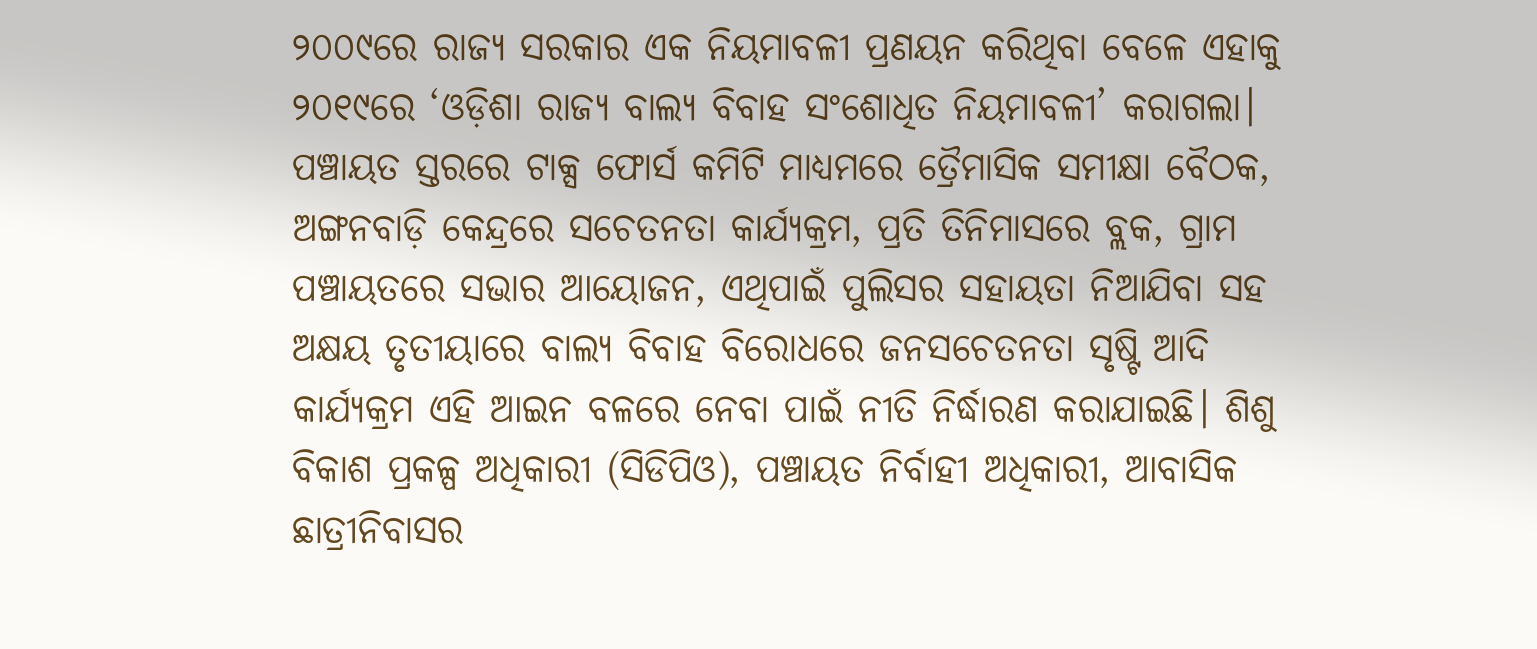୨୦୦୯ରେ ରାଜ୍ୟ ସରକାର ଏକ ନିୟମାବଳୀ ପ୍ରଣୟନ କରିଥିବା ବେଳେ ଏହାକୁ ୨୦୧୯ରେ ‘ଓଡ଼ିଶା ରାଜ୍ୟ ବାଲ୍ୟ ବିବାହ ସଂଶୋଧିତ ନିୟମାବଳୀ’ କରାଗଲା। ପଞ୍ଚାୟତ ସ୍ତରରେ ଟାକ୍ସ ଫୋର୍ସ କମିଟି ମାଧ୍ୟମରେ ତ୍ରୈମାସିକ ସମୀକ୍ଷା ବୈଠକ, ଅଙ୍ଗନବାଡ଼ି କେନ୍ଦ୍ରରେ ସଚେତନତା କାର୍ଯ୍ୟକ୍ରମ, ପ୍ରତି ତିନିମାସରେ ବ୍ଲକ, ଗ୍ରାମ ପଞ୍ଚାୟତରେ ସଭାର ଆୟୋଜନ, ଏଥିପାଇଁ ପୁଲିସର ସହାୟତା ନିଆଯିବା ସହ ଅକ୍ଷୟ ତୃତୀୟାରେ ବାଲ୍ୟ ବିବାହ ବିରୋଧରେ ଜନସଚେତନତା ସୃଷ୍ଟି ଆଦି କାର୍ଯ୍ୟକ୍ରମ ଏହି ଆଇନ ବଳରେ ନେବା ପାଇଁ ନୀତି ନିର୍ଦ୍ଧାରଣ କରାଯାଇଛି। ଶିଶୁ ବିକାଶ ପ୍ରକଳ୍ପ ଅଧିକାରୀ (ସିଡିପିଓ), ପଞ୍ଚାୟତ ନିର୍ବାହୀ ଅଧିକାରୀ, ଆବାସିକ ଛାତ୍ରୀନିବାସର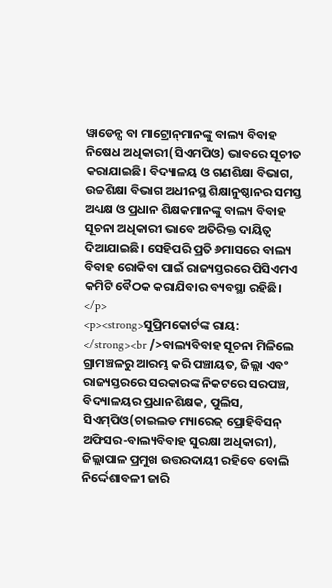ୱାଡେନ୍ସ ବା ମାଟ୍ରୋନ୍‌ମାନଙ୍କୁ ବାଲ୍ୟ ବିବାହ ନିଷେଧ ଅଧିକାରୀ(ସିଏମପିଓ) ଭାବରେ ସୂଚୀତ କରାଯାଇଛି। ବିଦ୍ୟାଳୟ ଓ ଗଣଶିକ୍ଷା ବିଭାଗ, ଉଚ୍ଚଶିକ୍ଷା ବିଭାଗ ଅଧୀନସ୍ଥ ଶିକ୍ଷାନୁଷ୍ଠାନର ସମସ୍ତ ଅଧ୍ୟକ୍ଷ ଓ ପ୍ରଧାନ ଶିକ୍ଷକମାନଙ୍କୁ ବାଲ୍ୟ ବିବାହ ସୂଚନା ଅଧିକାରୀ ଭାବେ ଅତିରିକ୍ତ ଦାୟିତ୍ୱ ଦିଆଯାଇଛି। ସେହିପରି ପ୍ରତି ୬ମାସରେ ବାଲ୍ୟ ବିବାହ ରୋକିବା ପାଇଁ ରାଜ୍ୟସ୍ତରରେ ପିସିଏମଏ କମିଟି ବୈଠକ କରାଯିବାର ବ୍ୟବସ୍ଥା ରହିଛି। </p>
<p><strong>ସୁପ୍ରିମକୋର୍ଟଙ୍କ ରାୟ: </strong><br />ବାଲ୍ୟବିବାହ ସୂଚନା ମିଳିଲେ ଗ୍ରାମଞ୍ଚଳରୁ ଆରମ୍ଭ କରି ପଞ୍ଚାୟତ, ଜିଲ୍ଲା ଏବଂ ରାଜ୍ୟସ୍ତରରେ ସରକାରଙ୍କ ନିକଟରେ ସରପଞ୍ଚ, ବିଦ୍ୟାଳୟର ପ୍ରଧାନଶିକ୍ଷକ, ପୁଲିସ, ସିଏମ୍‌ପିଓ(ଚାଇଲଡ ମ୍ୟାରେଜ୍‌ ପ୍ରୋହିବିସନ୍‌ ଅଫିସର-ବାଲ୍ୟବିବାହ ସୁରକ୍ଷା ଅଧିକାରୀ), ଜିଲ୍ଲାପାଳ ପ୍ରମୁଖ ଉତ୍ତରଦାୟୀ ରହିବେ ବୋଲି ନିର୍ଦ୍ଦେଶାବଳୀ ଜାରି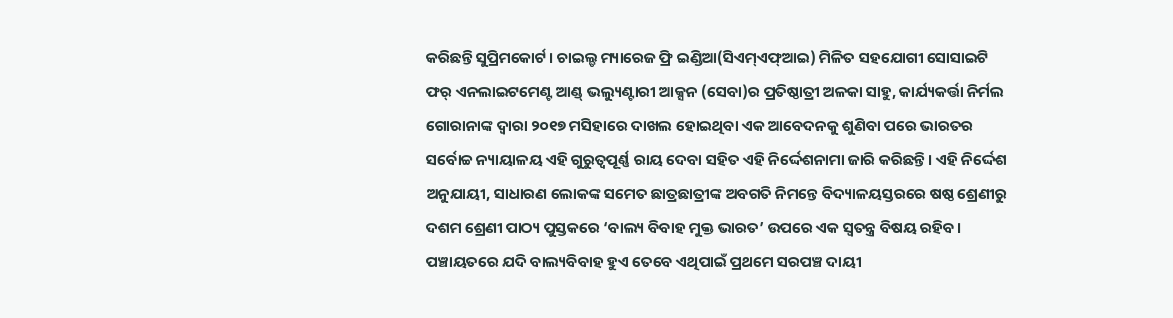କରିଛନ୍ତି ସୁପ୍ରିମକୋର୍ଟ। ଚାଇଲ୍ଡ ମ୍ୟାରେଜ ଫ୍ରି ଇଣ୍ଡିଆ(ସିଏମ୍‌ଏଫ୍‌ଆଇ) ମିଳିତ ସହଯୋଗୀ ସୋସାଇଟି ଫର୍‌ ଏନଲାଇଟମେଣ୍ଟ ଆଣ୍ଡ୍‌ ଭଲ୍ୟୁଣ୍ଟାରୀ ଆକ୍ସନ (ସେବା)ର ପ୍ରତିଷ୍ଠାତ୍ରୀ ଅଳକା ସାହୁ, କାର୍ଯ୍ୟକର୍ତ୍ତା ନିର୍ମଲ ଗୋରାନାଙ୍କ ଦ୍ୱାରା ୨୦୧୭ ମସିହାରେ ଦାଖଲ ହୋଇଥିବା ଏକ ଆବେଦନକୁ ଶୁଣିବା ପରେ ଭାରତର ସର୍ବୋଚ୍ଚ ନ୍ୟାୟାଳୟ ଏହି ଗୁରୁତ୍ୱପୂର୍ଣ୍ଣ ରାୟ ଦେବା ସହିତ ଏହି ନିର୍ଦ୍ଦେଶନାମା ଜାରି କରିଛନ୍ତି। ଏହି ନିର୍ଦ୍ଦେଶ ଅନୁଯାୟୀ, ସାଧାରଣ ଲୋକଙ୍କ ସମେତ ଛାତ୍ରଛାତ୍ରୀଙ୍କ ଅବଗତି ନିମନ୍ତେ ବିଦ୍ୟାଳୟସ୍ତରରେ ଷଷ୍ଠ ଶ୍ରେଣୀରୁ ଦଶମ ଶ୍ରେଣୀ ପାଠ୍ୟ ପୁସ୍ତକରେ ‘ବାଲ୍ୟ ବିବାହ ମୁକ୍ତ ଭାରତ’ ଉପରେ ଏକ ସ୍ୱତନ୍ତ୍ର ବିଷୟ ରହିବ। ପଞ୍ଚାୟତରେ ଯଦି ବାଲ୍ୟବିବାହ ହୁଏ ତେବେ ଏଥିପାଇଁ ପ୍ରଥମେ ସରପଞ୍ଚ ଦାୟୀ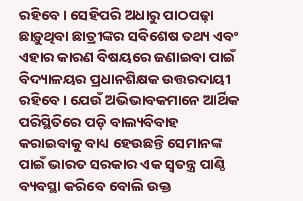ରହିବେ। ସେହିପରି ଅଧାରୁ ପାଠପଢ଼ା ଛାଡ଼ୁଥିବା ଛାତ୍ରୀଙ୍କର ସବିଶେଷ ତଥ୍ୟ ଏବଂ ଏହାର କାରଣ ବିଷୟରେ ଜଣାଇବା ପାଇଁ ବିଦ୍ୟାଳୟର ପ୍ରଧାନଶିକ୍ଷକ ଉତ୍ତରଦାୟୀ ରହିବେ। ଯେଉଁ ଅଭିଭାବକମାନେ ଆର୍ଥିକ ପରିସ୍ଥିତିରେ ପଡ଼ି ବାଲ୍ୟବିବାହ କରାଇବାକୁ ବାଧ୍ୟ ହେଉଛନ୍ତି ସେମାନଙ୍କ ପାଇଁ ଭାରତ ସରକାର ଏକ ସ୍ୱତନ୍ତ୍ର ପାଣ୍ଠି ବ୍ୟବସ୍ଥା କରିବେ ବୋଲି ଉକ୍ତ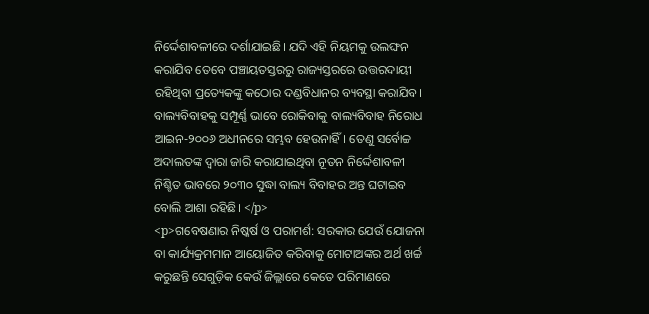ନିର୍ଦ୍ଦେଶାବଳୀରେ ଦର୍ଶାଯାଇଛି। ଯଦି ଏହି ନିୟମକୁ ଉଲଙ୍ଘନ କରାଯିବ ତେବେ ପଞ୍ଚାୟତସ୍ତରରୁ ରାଜ୍ୟସ୍ତରରେ ଉତ୍ତରଦାୟୀ ରହିଥିବା ପ୍ରତ୍ୟେକଙ୍କୁ କଠୋର ଦଣ୍ଡବିଧାନର ବ୍ୟବସ୍ଥା କରାଯିବ। ବାଲ୍ୟବିବାହକୁ ସମ୍ପୂର୍ଣ୍ଣ ଭାବେ ରୋକିବାକୁ ବାଲ୍ୟବିବାହ ନିରୋଧ ଆଇନ-୨୦୦୬ ଅଧୀନରେ ସମ୍ଭବ ହେଉନାହିଁ। ତେଣୁ ସର୍ବୋଚ୍ଚ ଅଦାଲତଙ୍କ ଦ୍ୱାରା ଜାରି କରାଯାଇଥିବା ନୂତନ ନିର୍ଦ୍ଦେଶାବଳୀ ନିଶ୍ଚିତ ଭାବରେ ୨୦୩୦ ସୁଦ୍ଧା ବାଲ୍ୟ ବିବାହର ଅନ୍ତ ଘଟାଇବ ବୋଲି ଆଶା ରହିଛି। </p>
<p>ଗବେଷଣାର ନିଷ୍କର୍ଷ ଓ ପରାମର୍ଶ: ସରକାର ଯେଉଁ ଯୋଜନା ବା କାର୍ଯ୍ୟକ୍ରମମାନ ଆୟୋଜିତ କରିବାକୁ ମୋଟାଅଙ୍କର ଅର୍ଥ ଖର୍ଚ୍ଚ କରୁଛନ୍ତି ସେଗୁଡ଼ିକ କେଉଁ ଜିଲ୍ଲାରେ କେତେ ପରିମାଣରେ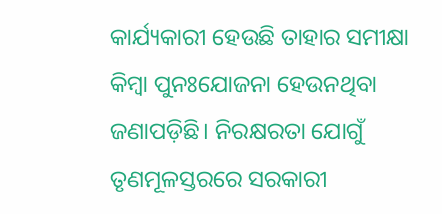କାର୍ଯ୍ୟକାରୀ ହେଉଛି ତାହାର ସମୀକ୍ଷା କିମ୍ବା ପୁନଃଯୋଜନା ହେଉନଥିବା ଜଣାପଡ଼ିଛି। ନିରକ୍ଷରତା ଯୋଗୁଁ ତୃଣମୂଳସ୍ତରରେ ସରକାରୀ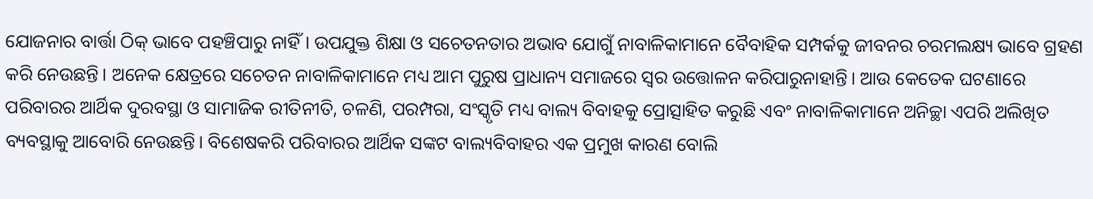ଯୋଜନାର ବାର୍ତ୍ତା ଠିକ୍‌ ଭାବେ ପହଞ୍ଚିପାରୁ ନାହିଁ। ଉପଯୁକ୍ତ ଶିକ୍ଷା ଓ ସଚେତନତାର ଅଭାବ ଯୋଗୁଁ ନାବାଳିକାମାନେ ବୈବାହିକ ସମ୍ପର୍କକୁ ଜୀବନର ଚରମଲକ୍ଷ୍ୟ ଭାବେ ଗ୍ରହଣ କରି ନେଉଛନ୍ତି। ଅନେକ କ୍ଷେତ୍ରରେ ସଚେତନ ନାବାଳିକାମାନେ ମଧ୍ୟ ଆମ ପୁରୁଷ ପ୍ରାଧାନ୍ୟ ସମାଜରେ ସ୍ୱର ଉତ୍ତୋଳନ କରିପାରୁନାହାନ୍ତି। ଆଉ କେତେକ ଘଟଣାରେ ପରିବାରର ଆର୍ଥିକ ଦୁରବସ୍ଥା ଓ ସାମାଜିକ ରୀତିନୀତି, ଚଳଣି, ପରମ୍ପରା, ସଂସ୍କୃତି ମଧ୍ୟ ବାଲ୍ୟ ବିବାହକୁ ପ୍ରୋତ୍ସାହିତ କରୁଛି ଏବଂ ନାବାଳିକାମାନେ ଅନିଚ୍ଛା ଏପରି ଅଲିଖିତ ବ୍ୟବସ୍ଥାକୁ ଆବୋରି ନେଉଛନ୍ତି। ବିଶେଷକରି ପରିବାରର ଆର୍ଥିକ ସଙ୍କଟ ବାଲ୍ୟବିବାହର ଏକ ପ୍ରମୁଖ କାରଣ ବୋଲି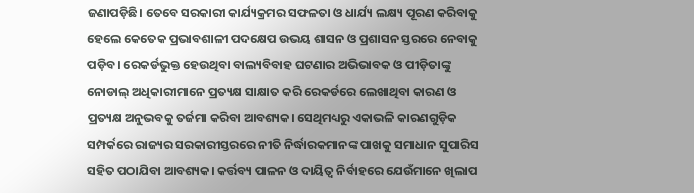ଜଣାପଡ଼ିଛି। ତେବେ ସରକାରୀ କାର୍ଯ୍ୟକ୍ରମର ସଫଳତା ଓ ଧାର୍ଯ୍ୟ ଲକ୍ଷ୍ୟ ପୂରଣ କରିବାକୁ ହେଲେ କେତେକ ପ୍ରଭାବଶାଳୀ ପଦକ୍ଷେପ ଉଭୟ ଶାସନ ଓ ପ୍ରଶାସନ ସ୍ତରରେ ନେବାକୁ ପଡ଼ିବ। ରେକର୍ଡଭୁକ୍ତ ହେଉଥିବା ବାଲ୍ୟବିବାହ ଘଟଣାର ଅଭିଭାବକ ଓ ପୀଡ଼ିତାଙ୍କୁ ନୋଡାଲ୍‌ ଅଧିକାରୀମାନେ ପ୍ରତ୍ୟକ୍ଷ ସାକ୍ଷାତ କରି ରେକର୍ଡରେ ଲେଖାଥିବା କାରଣ ଓ ପ୍ରତ୍ୟକ୍ଷ ଅନୁଭବକୁ ତର୍ଜମା କରିବା ଆବଶ୍ୟକ। ସେଥିମଧ୍ୟରୁ ଏକାଭଳି କାରଣଗୁଡ଼ିକ ସମ୍ପର୍କରେ ରାଜ୍ୟର ସରକାରୀସ୍ତରରେ ନୀତି ନିର୍ଦ୍ଧାରକମାନଙ୍କ ପାଖକୁ ସମାଧାନ ସୁପାରିସ ସହିତ ପଠାଯିବା ଆବଶ୍ୟକ। କର୍ତ୍ତବ୍ୟ ପାଳନ ଓ ଦାୟିତ୍ୱ ନିର୍ବାହରେ ଯେଉଁମାନେ ଖିଲାପ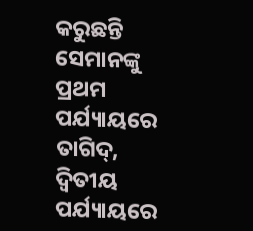କରୁଛନ୍ତି ସେମାନଙ୍କୁ ପ୍ରଥମ ପର୍ଯ୍ୟାୟରେ ତାଗିଦ୍‌, ଦ୍ୱିତୀୟ ପର୍ଯ୍ୟାୟରେ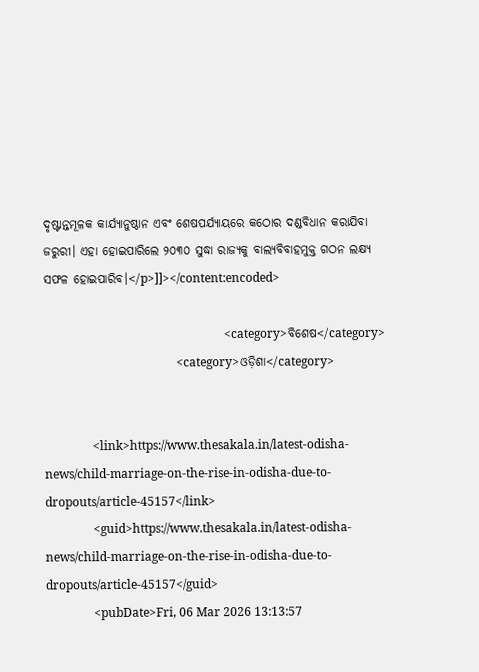ଦୃଷ୍ଟାନ୍ତମୂଳକ କାର୍ଯ୍ୟାନୁଷ୍ଠାନ ଏବଂ ଶେଷପର୍ଯ୍ୟାୟରେ କଠୋର ଦଣ୍ଡବିଧାନ କରାଯିବା ଜରୁରୀ। ଏହା ହୋଇପାରିଲେ ୨୦୩୦ ସୁଦ୍ଧା ରାଜ୍ୟକୁ ବାଲ୍ୟବିବାହମୁକ୍ତ ଗଠନ ଲକ୍ଷ୍ୟ ସଫଳ ହୋଇପାରିବ।</p>]]></content:encoded>

                                                            <category>ବିଶେଷ</category>
                                            <category>ଓଡ଼ିଶା</category>


                <link>https://www.thesakala.in/latest-odisha-news/child-marriage-on-the-rise-in-odisha-due-to-dropouts/article-45157</link>
                <guid>https://www.thesakala.in/latest-odisha-news/child-marriage-on-the-rise-in-odisha-due-to-dropouts/article-45157</guid>
                <pubDate>Fri, 06 Mar 2026 13:13:57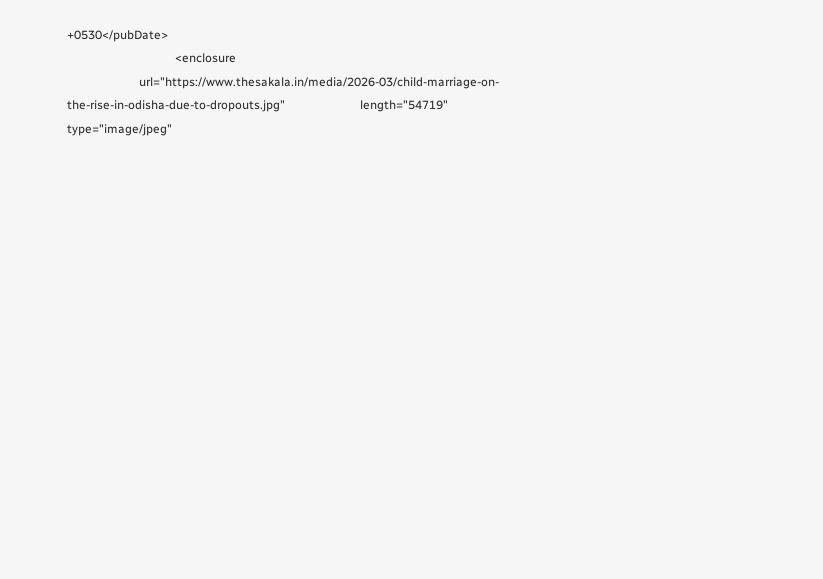+0530</pubDate>
                                    <enclosure
                        url="https://www.thesakala.in/media/2026-03/child-marriage-on-the-rise-in-odisha-due-to-dropouts.jpg"                         length="54719"                         type="image/jpeg"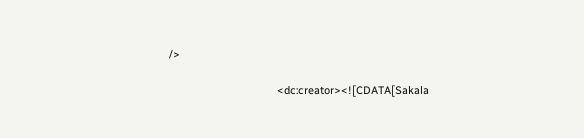/>

                                    <dc:creator><![CDATA[Sakala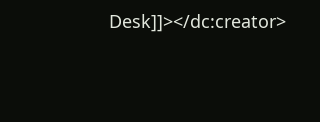Desk]]></dc:creator>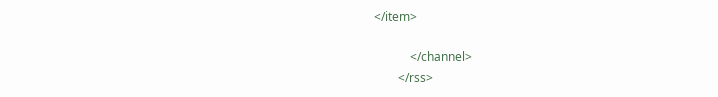</item>

            </channel>
        </rss>